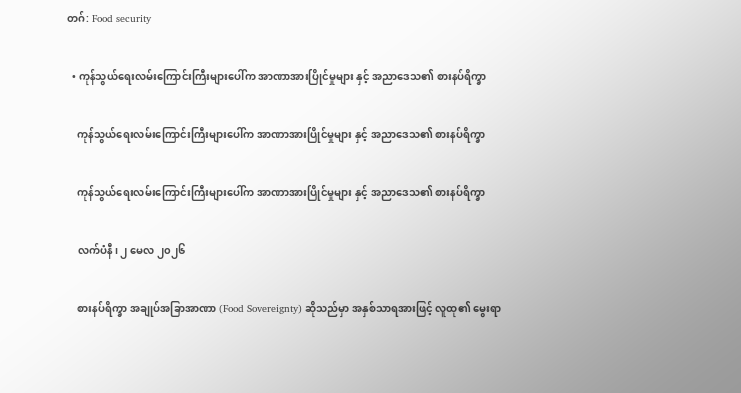တဂ်: Food security

  • ကုန်သွယ်ရေးလမ်းကြောင်းကြီးများပေါ်က အာဏာအားပြိုင်မှုများ နှင့် အညာဒေသ၏ စားနပ်ရိက္ခာ

    ကုန်သွယ်ရေးလမ်းကြောင်းကြီးများပေါ်က အာဏာအားပြိုင်မှုများ နှင့် အညာဒေသ၏ စားနပ်ရိက္ခာ

    ကုန်သွယ်ရေးလမ်းကြောင်းကြီးများပေါ်က အာဏာအားပြိုင်မှုများ နှင့် အညာဒေသ၏ စားနပ်ရိက္ခာ

    လက်ပံနီ၊ ၂ မေလ ၂၀၂၆

    စားနပ်ရိက္ခာ အချုပ်အခြာအာဏာ (Food Sovereignty) ဆိုသည်မှာ အနှစ်သာရအားဖြင့် လူထု၏ မွေးရာ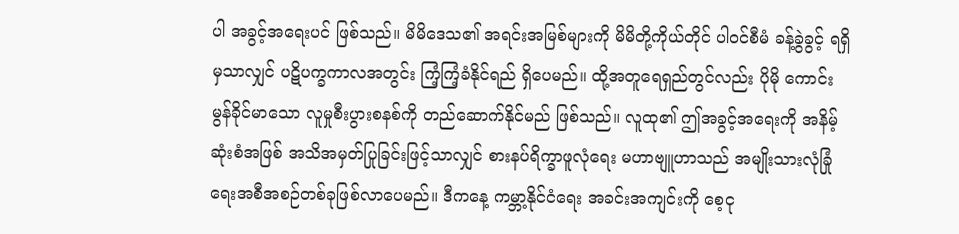ပါ အခွင့်အရေးပင် ဖြစ်သည်။ မိမိဒေသ၏ အရင်းအမြစ်များကို မိမိတို့ကိုယ်တိုင် ပါဝင်စီမံ ခန့်ခွဲခွင့် ရရှိမှသာလျှင် ပဋိပက္ခကာလအတွင်း ကြံ့ကြံ့ခံနိုင်ရည် ရှိပေမည်။ ထို့အတူရေရှည်တွင်လည်း ပိုမို ကောင်းမွန်ခိုင်မာသော လူမှုစီးပွားစနစ်ကို တည်ဆောက်နိုင်မည် ဖြစ်သည်။ လူထု၏ ဤအခွင့်အရေးကို အနိမ့်ဆုံးစံအဖြစ် အသိအမှတ်ပြုခြင်းဖြင့်သာလျှင် စားနပ်ရိက္ခာဖူလုံရေး မဟာဗျူဟာသည် အမျိုးသားလုံခြုံရေးအစီအစဉ်တစ်ခုဖြစ်လာပေမည်။ ဒီကနေ့ ကမ္ဘာ့နိုင်ငံရေး အခင်းအကျင်းကို စေ့ငု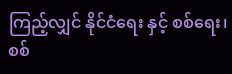ကြည့်လျှင် နိုင်ငံရေး နှင့် စစ်ရေး၊ စစ်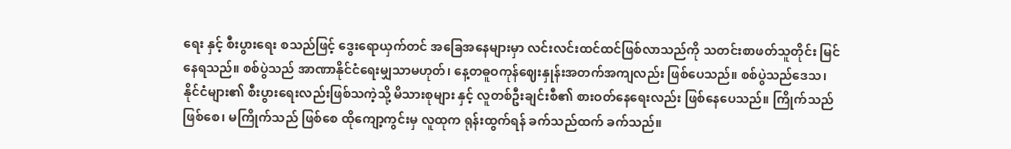ရေး နှင့် စီးပွားရေး စသည်ဖြင့် ဒွေးရောယှက်တင် အခြေအနေများမှာ လင်းလင်းထင်ထင်ဖြစ်လာသည်ကို သတင်းစာဖတ်သူတိုင်း မြင်နေရသည်။ စစ်ပွဲသည် အာဏာနိုင်ငံရေးမျှသာမဟုတ်၊ နေ့တဓူဝကုန်ဈေးနှုန်းအတက်အကျလည်း ဖြစ်ပေသည်။ စစ်ပွဲသည်ဒေသ၊ နိုင်ငံများ၏ စီးပွားရေးလည်းဖြစ်သကဲ့သို့ မိသားစုများ နှင့် လူတစ်ဦးချင်းစီ၏ စားဝတ်နေရေးလည်း ဖြစ်နေပေသည်။ ကြိုက်သည်ဖြစ်စေ၊ မကြိုက်သည် ဖြစ်စေ ထိုကျော့ကွင်းမှ လူထုက ရုန်းထွက်ရန် ခက်သည်ထက် ခက်သည်။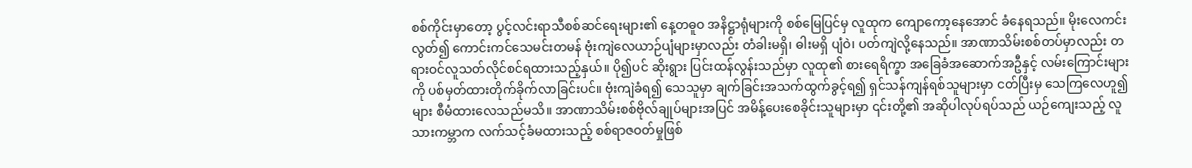စစ်ကိုင်းမှာတော့ ပွင့်လင်းရာသီစစ်ဆင်ရေးများ၏ နေ့တဓူဝ အနိဋ္ဌာရုံများကို စစ်မြေပြင်မှ လူထုက ကျောကော့နေအောင် ခံနေရသည်။ မိုးလေကင်းလွတ်၍ ကောင်းကင်သေမင်းတမန် ဗုံးကျဲလေယာဉ်ပျံများမှာလည်း တံခါးမရှိ၊ ဓါးမရှိ ပျံဝဲ၊ ပတ်ကျဲလို့နေသည်။ အာဏာသိမ်းစစ်တပ်မှာလည်း တရားဝင်လူသတ်လိုင်စင်ရထားသည့်နှယ်။ ပို၍ပင် ဆိုးရွား ပြင်းထန်လွန်းသည်မှာ လူထု၏ စားရေရိက္ခာ အခြေခံအဆောက်အဦနှင့် လမ်းကြောင်းများကို ပစ်မှတ်ထားတိုက်ခိုက်လာခြင်းပင်။ ဗုံးကျဲခံရ၍ သေသူမှာ ချက်ခြင်းအသက်ထွက်ခွင့်ရ၍ ရှင်သန်ကျန်ရစ်သူများမှာ ငတ်ပြီးမှ သေကြလေဟူ၍များ စီမံထားလေသည်မသိ။ အာဏာသိမ်းစစ်ဗိုလ်ချုပ်များအပြင် အမိန့်ပေးစေခိုင်းသူများမှာ ၎င်းတို့၏ အဆိုပါလုပ်ရပ်သည် ယဉ်ကျေးသည့် လူသားကမ္ဘာက လက်သင့်ခံမထားသည့် စစ်ရာဇဝတ်မှုဖြစ်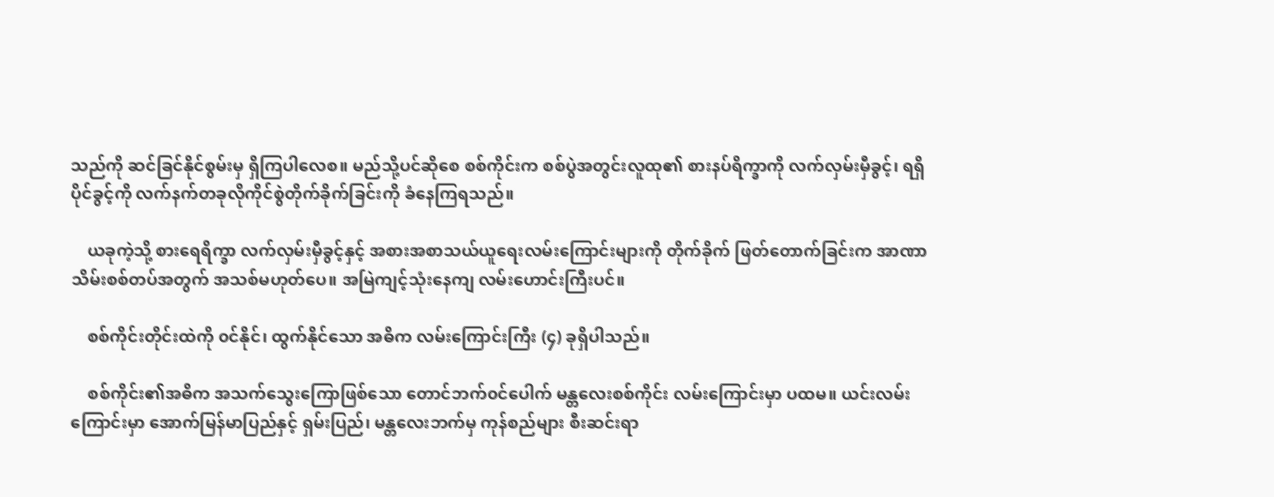သည်ကို ဆင်ခြင်နိုင်စွမ်းမှ ရှိကြပါလေစ။ မည်သို့ပင်ဆိုစေ စစ်ကိုင်းက စစ်ပွဲအတွင်းလူထု၏ စားနပ်ရိက္ခာကို လက်လှမ်းမှီခွင့်၊ ရရှိပိုင်ခွင့်ကို လက်နက်တခုလိုကိုင်စွဲတိုက်ခိုက်ခြင်းကို ခံနေကြရသည်။

    ယခုကဲ့သို့ စားရေရိက္ခာ လက်လှမ်းမှီခွင့်နှင့် အစားအစာသယ်ယူရေးလမ်းကြောင်းများကို တိုက်ခိုက် ဖြတ်တောက်ခြင်းက အာဏာသိမ်းစစ်တပ်အတွက် အသစ်မဟုတ်ပေ။ အမြဲကျင့်သုံးနေကျ လမ်းဟောင်းကြီးပင်။

    စစ်ကိုင်းတိုင်းထဲကို ၀င်နိုင်၊ ထွက်နိုင်သော အဓိက လမ်းကြောင်းကြီး (၄) ခုရှိပါသည်။

    စစ်ကိုင်း၏အဓိက အသက်သွေးကြောဖြစ်သော တောင်ဘက်၀င်ပေါက် မန္တလေးစစ်ကိုင်း လမ်းကြောင်းမှာ ပထမ။ ယင်းလမ်းကြောင်းမှာ အောက်မြန်မာပြည်နှင့် ရှမ်းပြည်၊ မန္တလေးဘက်မှ ကုန်စည်များ စီးဆင်းရာ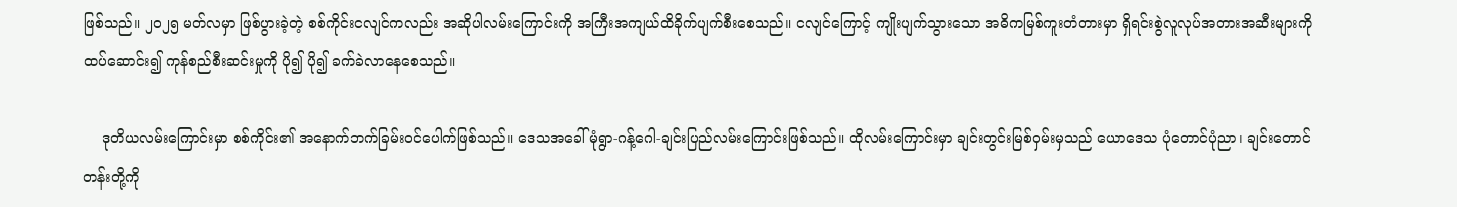ဖြစ်သည်။ ၂၀၂၅ မတ်လမှာ ဖြစ်ပွားခဲ့တဲ့ စစ်ကိုင်းငလျင်ကလည်း အဆိုပါလမ်းကြောင်းကို အကြီးအကျယ်ထိခိုက်ပျက်စီးစေသည်။ ငလျင်ကြောင့် ကျိုးပျက်သွားသော အဓိကမြစ်ကူးတံတားမှာ ရှိရင်းစွဲလူလုပ်အတားအဆီးများကို ထပ်ဆောင်း၍ ကုန်စည်စီးဆင်းမှုကို ပို၍ ပို၍ ခက်ခဲလာနေစေသည်။

    ဒုတိယလမ်းကြောင်းမှာ စစ်ကိုင်း၏ အနောက်ဘက်ခြမ်းဝင်ပေါက်ဖြစ်သည်။ ဒေသအခေါ် မုံရွာ-ဂန့်ဂေါ-ချင်းပြည်လမ်းကြောင်းဖြစ်သည်။ ထိုလမ်းကြောင်းမှာ ချင်းတွင်းမြစ်ဝှမ်းမှသည် ယောဒေသ ပုံတောင်ပုံညာ၊ ချင်းတောင်တန်းတို့ကို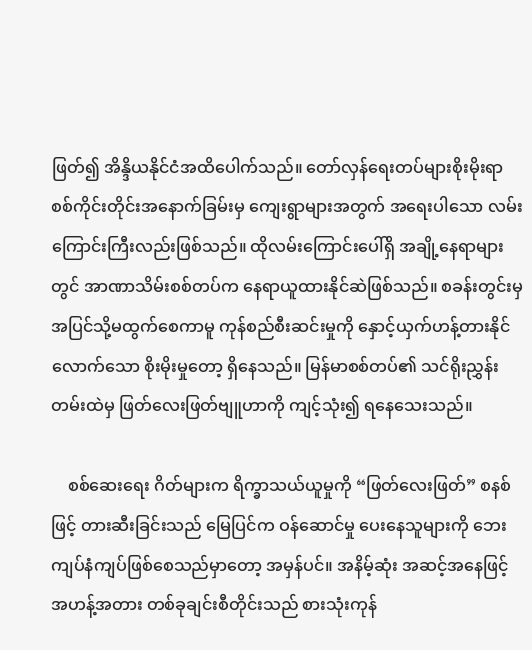ဖြတ်၍ အိန္ဒိယနိုင်ငံအထိပေါက်သည်။ တော်လှန်ရေးတပ်များစိုးမိုးရာ စစ်ကိုင်းတိုင်းအနောက်ခြမ်းမှ ကျေးရွာများအတွက် အရေးပါသော လမ်းကြောင်းကြီးလည်းဖြစ်သည်။ ထိုလမ်းကြောင်းပေါ်ရှိ အချို့နေရာများတွင် အာဏာသိမ်းစစ်တပ်က နေရာယူထားနိုင်ဆဲဖြစ်သည်။ စခန်းတွင်းမှ အပြင်သို့မထွက်စေကာမူ ကုန်စည်စီးဆင်းမှုကို နှောင့်ယှက်ဟန့်တားနိုင်လောက်သော စိုးမိုးမှုတော့ ရှိနေသည်။ မြန်မာစစ်တပ်၏ သင်ရိုးညွှန်းတမ်းထဲမှ ဖြတ်လေးဖြတ်ဗျူဟာကို ကျင့်သုံး၍ ရနေသေးသည်။

    စစ်ဆေးရေး ဂိတ်များက ရိက္ခာသယ်ယူမှုကို “ဖြတ်လေးဖြတ်” စနစ်ဖြင့် တားဆီးခြင်းသည် မြေပြင်က ဝန်ဆောင်မှု ပေးနေသူများကို ဘေးကျပ်နံကျပ်ဖြစ်စေသည်မှာတော့ အမှန်ပင်။ အနိမ့်ဆုံး အဆင့်အနေဖြင့် အဟန့်အတား တစ်ခုချင်းစီတိုင်းသည် စားသုံးကုန်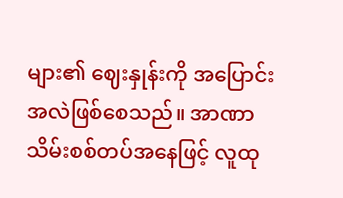များ၏ ဈေးနှုန်းကို အပြောင်းအလဲဖြစ်စေသည်။ အာဏာသိမ်းစစ်တပ်အနေဖြင့် လူထု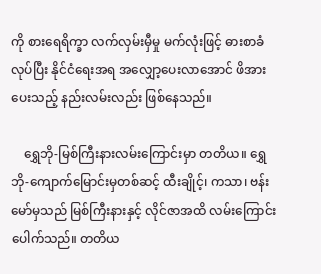ကို စားရေရိက္ခာ လက်လှမ်းမှီမှု မက်လုံးဖြင့် ဓားစာခံလုပ်ပြီး နိုင်ငံရေးအရ အလျှော့ပေးလာအောင် ဖိအားပေးသည့် နည်းလမ်းလည်း ဖြစ်နေသည်။

    ရွှေဘို-မြစ်ကြီးနားလမ်းကြောင်းမှာ တတိယ။ ရွှေဘို-ကျောက်မြောင်းမှတစ်ဆင့် ထီးချိုင့်၊ ကသာ၊ ဗန်းမော်မှသည် မြစ်ကြီးနားနှင့် လိုင်ဇာအထိ လမ်းကြောင်းပေါက်သည်။ တတိယ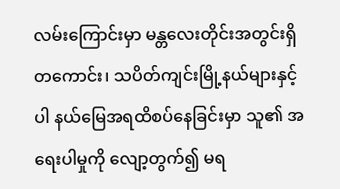လမ်းကြောင်းမှာ မန္တလေးတိုင်းအတွင်းရှိ တကောင်း၊ သပိတ်ကျင်းမြို့နယ်များနှင့်ပါ နယ်မြေအရထိစပ်နေခြင်းမှာ သူ၏ အရေးပါမှုကို လျော့တွက်၍ မရ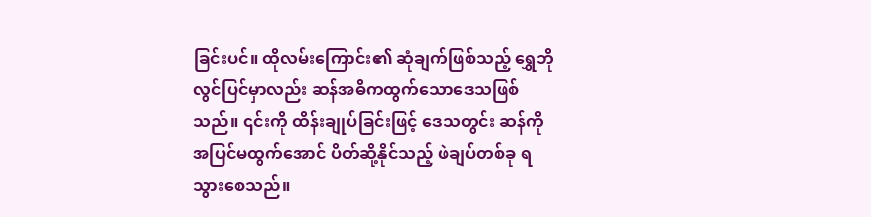ခြင်းပင်။ ထိုလမ်းကြောင်း၏ ဆုံချက်ဖြစ်သည့် ရွှေဘိုလွင်ပြင်မှာလည်း ဆန်အဓိကထွက်သောဒေသဖြစ်သည်။ ၎င်းကို ထိန်းချုပ်ခြင်းဖြင့် ဒေသတွင်း ဆန်ကို အပြင်မထွက်အောင် ပိတ်ဆို့နိုင်သည့် ဖဲချပ်တစ်ခု ရသွားစေသည်။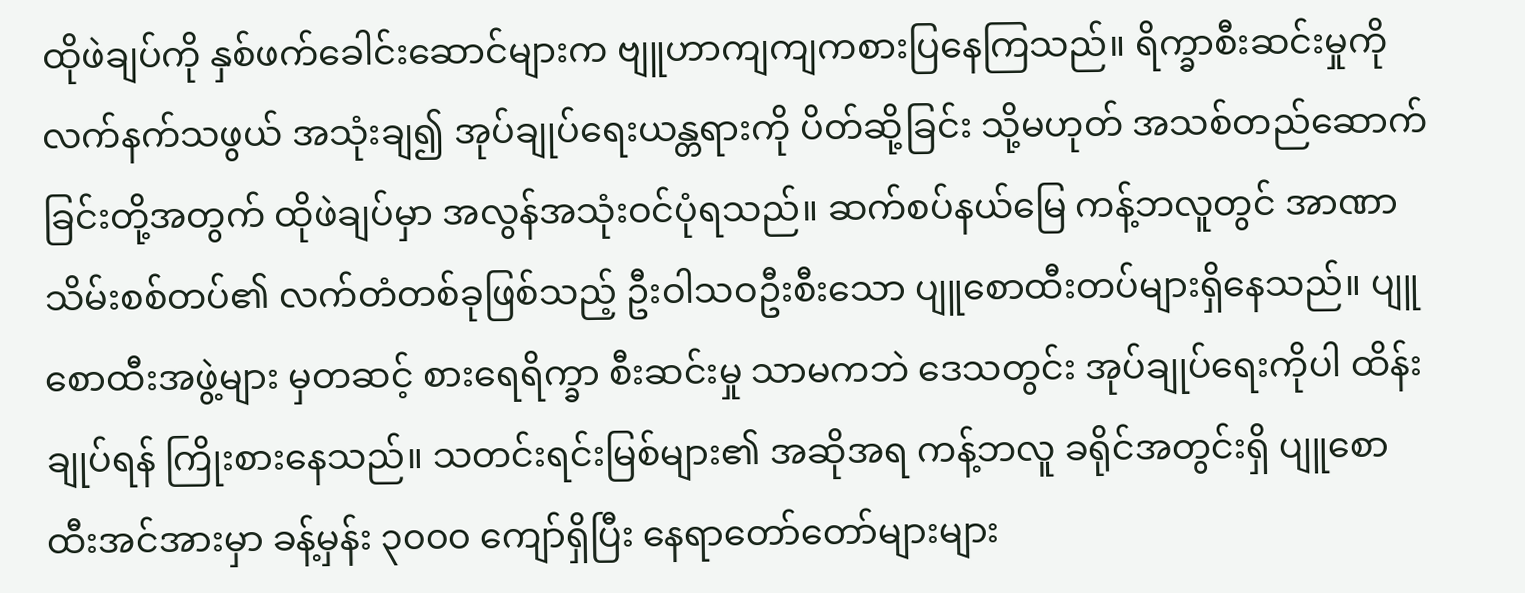ထိုဖဲချပ်ကို နှစ်ဖက်ခေါင်းဆောင်များက ဗျူဟာကျကျကစားပြနေကြသည်။ ရိက္ခာစီးဆင်းမှုကို လက်နက်သဖွယ် အသုံးချ၍ အုပ်ချုပ်ရေးယန္တရားကို ပိတ်ဆို့ခြင်း သို့မဟုတ် အသစ်တည်ဆောက်ခြင်းတို့အတွက် ထိုဖဲချပ်မှာ အလွန်အသုံးဝင်ပုံရသည်။ ဆက်စပ်နယ်မြေ ကန့်ဘလူတွင် အာဏာသိမ်းစစ်တပ်၏ လက်တံတစ်ခုဖြစ်သည့် ဦးဝါသဝဦးစီးသော ပျူစောထီးတပ်များရှိနေသည်။ ပျူစောထီးအဖွဲ့များ မှတဆင့် စားရေရိက္ခာ စီးဆင်းမှု သာမကဘဲ ဒေသတွင်း အုပ်ချုပ်ရေးကိုပါ ထိန်းချုပ်ရန် ကြိုးစားနေသည်။ သတင်းရင်းမြစ်များ၏ အဆိုအရ ကန့်ဘလူ ခရိုင်အတွင်းရှိ ပျူစောထီးအင်အားမှာ ခန့်မှန်း ၃၀၀၀ ကျော်ရှိပြီး နေရာတော်တော်များများ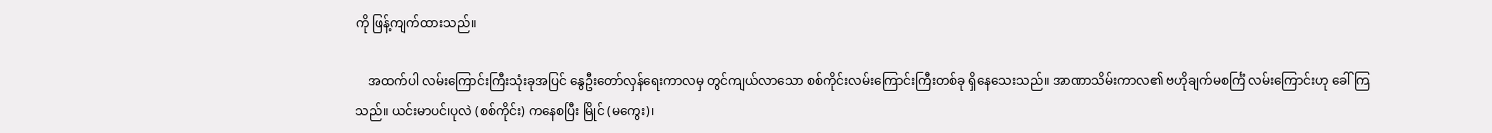ကို ဖြန့်ကျက်ထားသည်။

    အထက်ပါ လမ်းကြောင်းကြီးသုံးခုအပြင် နွေဦးတော်လှန်ရေးကာလမှ တွင်ကျယ်လာသော စစ်ကိုင်းလမ်းကြောင်းကြီးတစ်ခု ရှိနေသေးသည်။ အာဏာသိမ်းကာလ၏ ဗဟိုချက်မစင်္ကြံ လမ်းကြောင်းဟု ခေါ်ကြသည်။ ယင်းမာပင်၊ပုလဲ (စစ်ကိုင်း) ကနေစပြီး မြိုင် (မကွေး)၊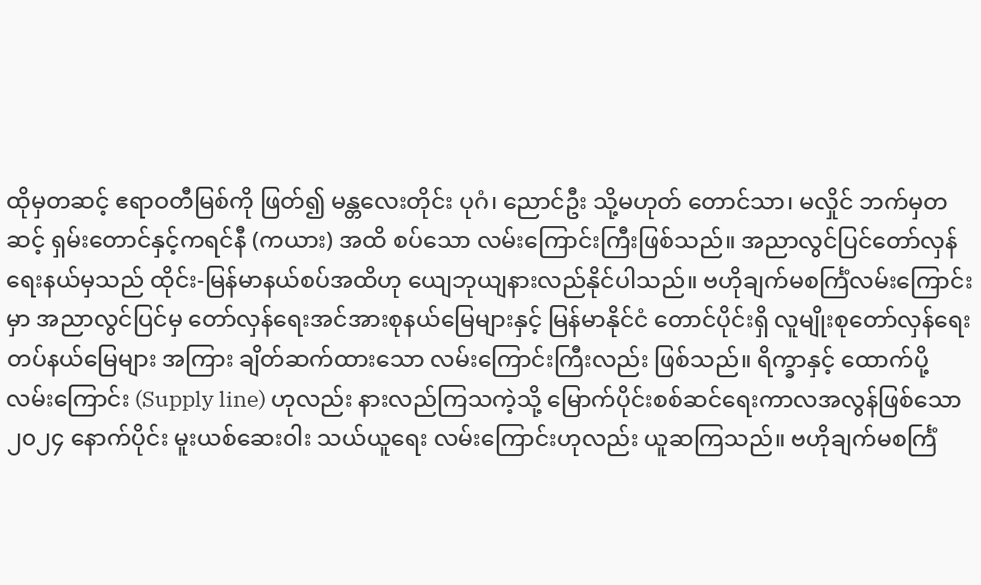ထိုမှတဆင့် ဧရာဝတီမြစ်ကို ဖြတ်၍ မန္တလေးတိုင်း ပုဂံ၊ ညောင်ဦး သို့မဟုတ် တောင်သာ၊ မလှိုင် ဘက်မှတဆင့် ရှမ်းတောင်နှင့်ကရင်နီ (ကယား) အထိ စပ်သော လမ်းကြောင်းကြီးဖြစ်သည်။ အညာလွင်ပြင်တော်လှန်ရေးနယ်မှသည် ထိုင်း-မြန်မာနယ်စပ်အထိဟု ယျေဘုယျနားလည်နိုင်ပါသည်။ ဗဟိုချက်မစင်္ကြံလမ်းကြောင်းမှာ အညာလွင်ပြင်မှ တော်လှန်ရေးအင်အားစုနယ်မြေများနှင့် မြန်မာနိုင်ငံ တောင်ပိုင်းရှိ လူမျိုးစုတော်လှန်ရေးတပ်နယ်မြေများ အကြား ချိတ်ဆက်ထားသော လမ်းကြောင်းကြီးလည်း ဖြစ်သည်။ ရိက္ခာနှင့် ထောက်ပို့လမ်းကြောင်း (Supply line) ဟုလည်း နားလည်ကြသကဲ့သို့ မြောက်ပိုင်းစစ်ဆင်ရေးကာလအလွန်ဖြစ်သော ၂၀၂၄ နောက်ပိုင်း မူးယစ်ဆေး၀ါး သယ်ယူရေး လမ်းကြောင်းဟုလည်း ယူဆကြသည်။ ဗဟိုချက်မစင်္ကြံ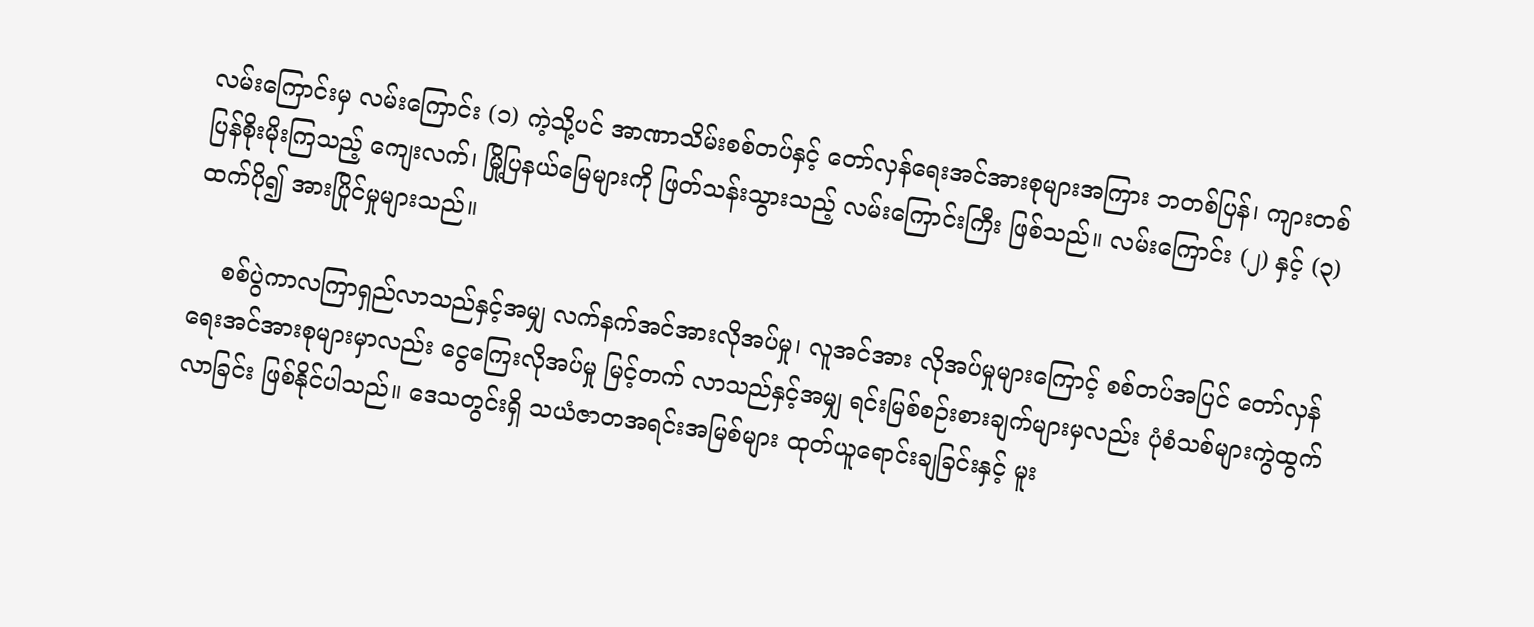လမ်းကြောင်းမှ လမ်းကြောင်း (၁) ကဲ့သို့ပင် အာဏာသိမ်းစစ်တပ်နှင့် တော်လှန်ရေးအင်အားစုများအကြား ဘတစ်ပြန်၊ ကျားတစ်ပြန်စိုးမိုးကြသည့် ကျေးလက်၊ မြို့ပြနယ်မြေများကို ဖြတ်သန်းသွားသည့် လမ်းကြောင်းကြီး ဖြစ်သည်။ လမ်းကြောင်း (၂) နှင့် (၃) ထက်ပို၍ အားပြိုင်မှုများသည်။

    စစ်ပွဲကာလကြာရှည်လာသည်နှင့်အမျှ လက်နက်အင်အားလိုအပ်မှု၊ လူအင်အား လိုအပ်မှုများကြောင့် စစ်တပ်အပြင် တော်လှန်ရေးအင်အားစုများမှာလည်း ငွေကြေးလိုအပ်မှု မြင့်တက် လာသည်နှင့်အမျှ ရင်းမြစ်စဉ်းစားချက်များမှလည်း ပုံစံသစ်များကွဲထွက်လာခြင်း ဖြစ်နိုင်ပါသည်။ ဒေသတွင်းရှိ သယံဇာတအရင်းအမြစ်များ ထုတ်ယူရောင်းချခြင်းနှင့် မူး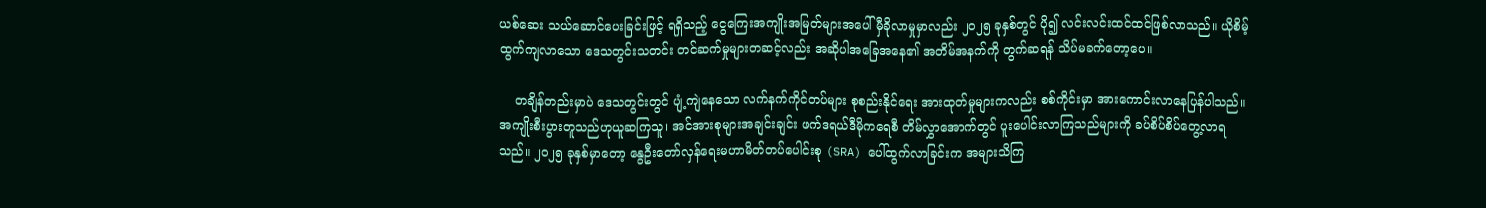ယစ်ဆေး သယ်ဆောင်ပေးခြင်းဖြင့် ရရှိသည့် ငွေကြေးအကျိုးအမြတ်များအပေါ် မှီခိုလာမှုမှာလည်း ၂၀၂၅ ခုနှစ်တွင် ပို၍ လင်းလင်းထင်ထင်ဖြစ်လာသည်။ ယိုစိမ့်ထွက်ကျလာသော ဒေသတွင်းသတင်း တင်ဆက်မှုများတဆင့်လည်း အဆိုပါအခြေအနေ၏ အတိမ်အနက်ကို တွက်ဆရန် သိပ်မခက်တော့ပေ။

    တချိန်တည်းမှာပဲ ဒေသတွင်းတွင် ပျံ့ကျဲနေသော လက်နက်ကိုင်တပ်များ စုစည်းနိုင်ရေး အားထုတ်မှုများကလည်း စစ်ကိုင်းမှာ အားကောင်းလာနေပြန်ပါသည်။  အကျိုးစီးပွားတူသည်ဟုယူဆကြသူ၊ အင်အားစုများအချင်းချင်း ဖက်ဒရယ်ဒီမိုကရေစီ တိမ်လွှာအောက်တွင် ပူးပေါင်းလာကြသည်များကို ခပ်စိပ်စိပ်တွေ့လာရသည်။ ၂၀၂၅ ခုနှစ်မှာတော့ နွေဦးတော်လှန်ရေးမဟာမိတ်တပ်ပေါင်းစု (SRA) ပေါ်ထွက်လာခြင်းက အများသိကြ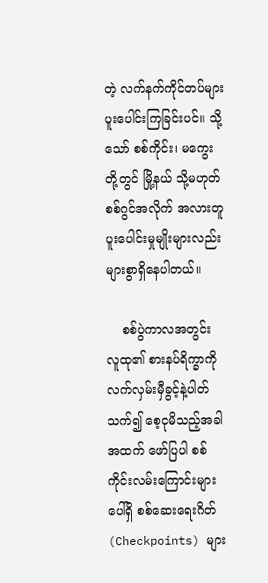တဲ့ လက်နက်ကိုင်တပ်များ ပူးပေါင်းကြခြင်းပင်။ သို့သော် စစ်ကိုင်း၊ မကွေး တို့တွင် မြို့နယ် သို့မဟုတ် စစ်ဂွင်အလိုက် အလားတူပူးပေါင်းမှုမျိုးများလည်း များစွာရှိနေပါတယ်။

    စစ်ပွဲကာလအတွင်း လူထု၏ စားနပ်ရိက္ခာကို လက်လှမ်းမှီခွင့်နဲ့ပါတ်သက်၍ စေ့ငုမိသည့်အခါ အထက် ဖော်ပြပါ စစ်ကိုင်းလမ်းကြောင်းများပေါ်ရှိ စစ်ဆေးရေးဂိတ် (Checkpoints) များ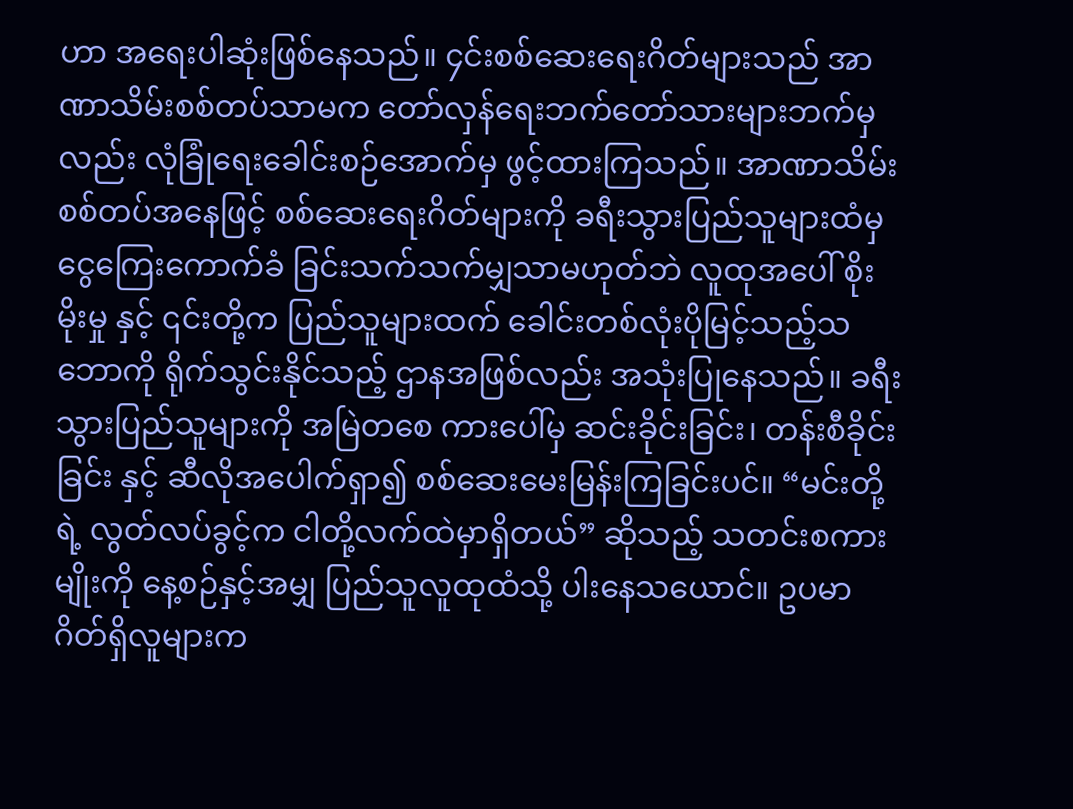ဟာ အရေးပါဆုံးဖြစ်နေသည်။ ၄င်းစစ်ဆေးရေးဂိတ်များသည် အာဏာသိမ်းစစ်တပ်သာမက တော်လှန်ရေးဘက်တော်သားများဘက်မှလည်း လုံခြုံရေးခေါင်းစဉ်အောက်မှ ဖွင့်ထားကြသည်။ အာဏာသိမ်းစစ်တပ်အနေဖြင့် စစ်ဆေးရေးဂိတ်များကို ခရီးသွားပြည်သူများထံမှ ငွေကြေးကောက်ခံ ခြင်းသက်သက်မျှသာမဟုတ်ဘဲ လူထုအပေါ် စိုးမိုးမှု နှင့် ၎င်းတို့က ပြည်သူများထက် ခေါင်းတစ်လုံးပိုမြင့်သည့်သဘောကို ရိုက်သွင်းနိုင်သည့် ဌာနအဖြစ်လည်း အသုံးပြုနေသည်။ ခရီးသွားပြည်သူများကို အမြဲတစေ ကားပေါ်မှ ဆင်းခိုင်းခြင်း၊ တန်းစီခိုင်းခြင်း နှင့် ဆီလိုအပေါက်ရှာ၍ စစ်ဆေးမေးမြန်းကြခြင်းပင်။ “မင်းတို့ရဲ့ လွတ်လပ်ခွင့်က ငါတို့လက်ထဲမှာရှိတယ်” ဆိုသည့် သတင်းစကားမျိုးကို နေ့စဉ်နှင့်အမျှ ပြည်သူလူထုထံသို့ ပါးနေသယောင်။ ဥပမာ ဂိတ်ရှိလူများက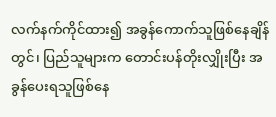လက်နက်ကိုင်ထား၍ အခွန်ကောက်သူဖြစ်နေချိန်တွင်၊ ပြည်သူများက တောင်းပန်တိုးလျှိုးပြီး အခွန်ပေးရသူဖြစ်နေ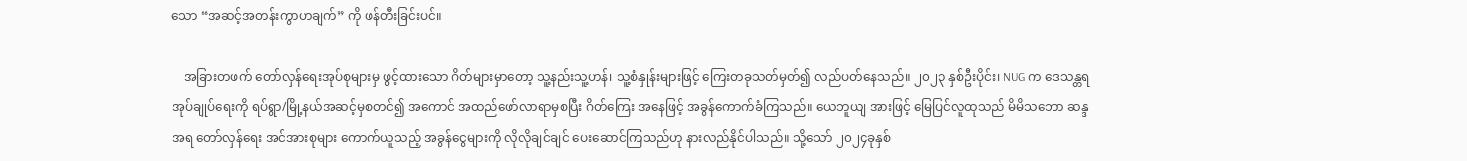သော “အဆင့်အတန်းကွာဟချက်” ကို ဖန်တီးခြင်းပင်။

    အခြားတဖက် တော်လှန်‌ရေးအုပ်စုများမှ ဖွင့်ထားသော ဂိတ်များမှာတော့ သူ့နည်းသူ့ဟန်၊ သူ့စံနှုန်းများဖြင့် ကြေးတခုသတ်မှတ်၍ လည်ပတ်နေသည်။ ၂၀၂၃ နှစ်ဦးပိုင်း၊ NUG က ဒေသန္တရအုပ်ချုပ်ရေးကို ရပ်ရွာ/မြို့နယ်အဆင့်မှစတင်၍ အကောင် အထည်ဖော်လာရာမှစပြီး ဂိတ်ကြေး အနေဖြင့် အခွန်ကောက်ခံကြသည်။ ယေဘူယျ အားဖြင့် မြေပြင်လူထုသည် မိမိသဘော ဆန္ဒအရ တော်လှန်ရေး အင်အားစုများ ကောက်ယူသည့် အခွန်ငွေများကို လိုလိုချင်ချင် ပေးဆောင်ကြသည်ဟု နားလည်နိုင်ပါသည်။ သို့သော် ၂၀၂၄ခုနှစ်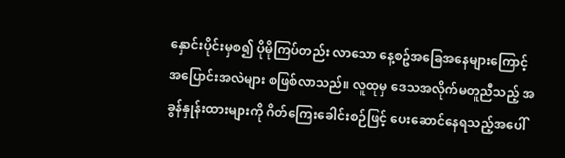နှောင်းပိုင်းမှစ၍ ပိုမိုကြပ်တည်း လာသော နေ့စဥ်အခြေအနေများကြောင့် အပြောင်းအလဲများ စဖြစ်လာသည်။ လူထုမှ ဒေသအလိုက်မတူညီသည့် အခွန်နှုန်းထားများကို ဂိတ်ကြေးခေါင်းစဉ်ဖြင့် ပေးဆောင်နေရသည့်အပေါ်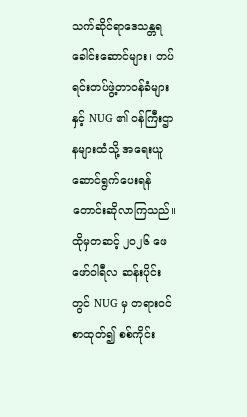သက်ဆိုင်ရာဒေသန္တရ ခေါင်းဆောင်များ၊ တပ်ရင်းတပ်ဖွဲ့တာ၀န်ခံများနှင့် NUG ၏ ဝန်ကြီးဌာနများထံသို့ အရေးယူဆောင်ရွက်ပေးရန် တောင်းဆိုလာကြသည်။ ထိုမှတဆင့် ၂၀၂၆ ဖေဖော်၀ါရီလ ဆန်းပိုင်းတွင် NUG မှ တရား၀င်စာထုတ်၍ စစ်ကိုင်း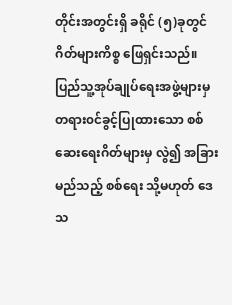တိုင်းအတွင်းရှိ ခရိုင် (၅)ခုတွင် ဂိတ်များကိစ္စ ဖြေရှင်းသည်။ ပြည်သူ့အုပ်ချုပ်ရေးအဖွဲ့များမှ တရား၀င်ခွင့်ပြုထားသော စစ်ဆေးရေးဂိတ်များမှ လွဲ၍ အခြား မည်သည့် စစ်ရေး သို့မဟုတ် ဒေသ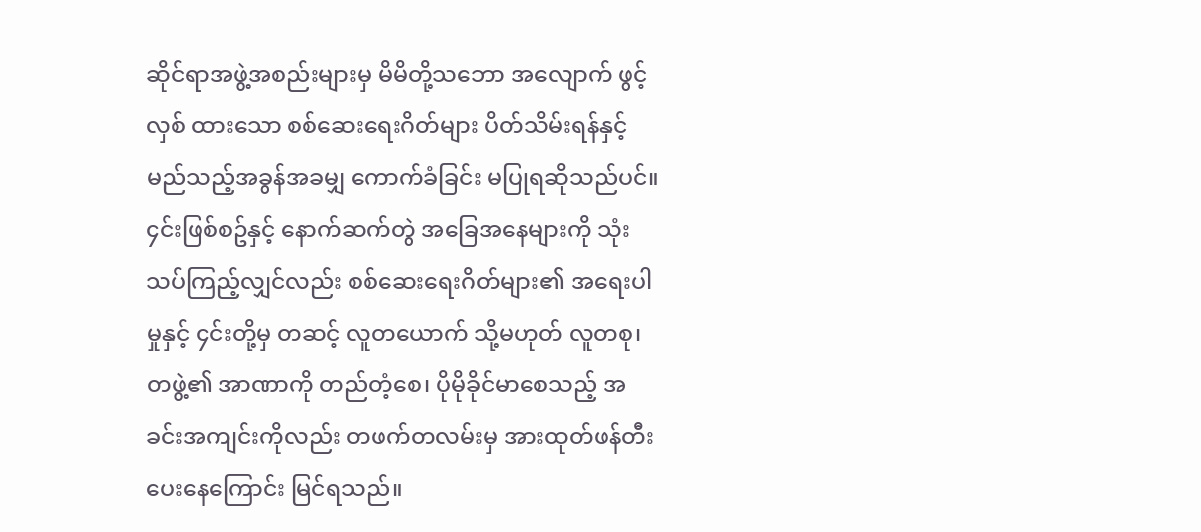ဆိုင်ရာအဖွဲ့အစည်းများမှ မိမိတို့သဘော အလျောက် ဖွင့်လှစ် ထားသော စစ်ဆေးရေးဂိတ်များ ပိတ်သိမ်းရန်နှင့် မည်သည့်အခွန်အခမျှ ကောက်ခံခြင်း မပြုရဆိုသည်ပင်။ ၄င်းဖြစ်စဥ်နှင့် နောက်ဆက်တွဲ အခြေအနေများကို သုံးသပ်ကြည့်လျှင်လည်း စစ်ဆေးရေးဂိတ်များ၏ အရေးပါမှုနှင့် ၄င်းတို့မှ တဆင့် လူတယောက် သို့မဟုတ် လူတစု၊ တဖွဲ့၏ အာဏာကို တည်တံ့စေ၊ ပိုမိုခိုင်မာစေသည့် အခင်းအကျင်းကိုလည်း တဖက်တလမ်းမှ အားထုတ်ဖန်တီးပေးနေကြောင်း မြင်ရသည်။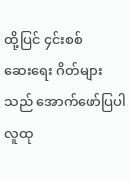ထို့ပြင် ၄င်းစစ်ဆေး‌ရေး ဂိတ်များသည် အောက်ဖော်ပြပါ လူထု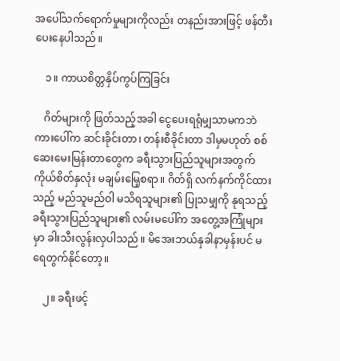အပေါ်သက်ရောက်မှုများကိုလည်း တနည်းအားဖြင့် ဖန်တီးပေးနေပါသည်။

    ၁။ ကာယစိတ္တနှိပ်ကွပ်ကြခြင်း

    ဂိတ်များကို ဖြတ်သည့်အခါ ငွေပေးရရုံမျှသာမကဘဲ ကားပေါ်က ဆင်းခိုင်းတာ၊ တန်းစီခိုင်းတာ ဒါမှမဟုတ် စစ်ဆေးမေးမြန်းတာတွေက ခရီးသွားပြည်သူများအတွက် ကိုယ်စိတ်နှလုံး မချမ်းမြေ့စရာ။ ဂိတ်ရှိ လက်နက်ကိုင်ထားသည့် မည်သူမည်ဝါ မသိရသူများ၏ ပြုသမျှကို နုရသည့် ခရီးသွားပြည်သူများ၏ လမ်းမပေါ်က အတွေ့အကြုံများမှာ ခါးသီးလွန်းလှပါသည်။ မိအေးဘယ်နှခါနာမှန်းပင် မရေတွက်နိုင်တော့။

    ၂။ ခရီးဖင့်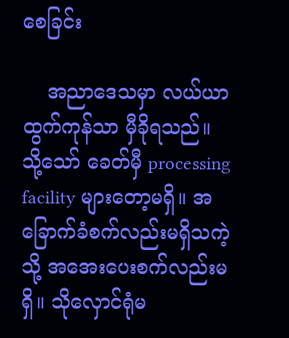စေခြင်း

    အညာဒေသမှာ လယ်ယာထွက်ကုန်သာ မှီခိုရသည်။ သို့သော် ခေတ်မှီ processing facility များတော့မရှိ။ အခြောက်ခံစက်လည်းမရှိသကဲ့သို့ အအေးပေးစက်လည်းမရှိ။ သိုလှောင်ရုံမ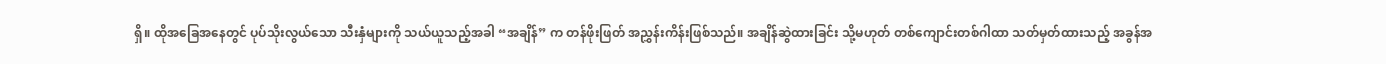ရှိ။ ထိုအခြေအနေတွင် ပုပ်သိုးလွယ်သော သီးနှံများကို သယ်ယူသည့်အခါ “အချိန်” က တန်ဖိုးဖြတ် အညွှန်းကိန်းဖြစ်သည်။ အချိန်ဆွဲထားခြင်း သို့မဟုတ် တစ်ကျောင်းတစ်ဂါထာ သတ်မှတ်ထားသည့် အခွန်အ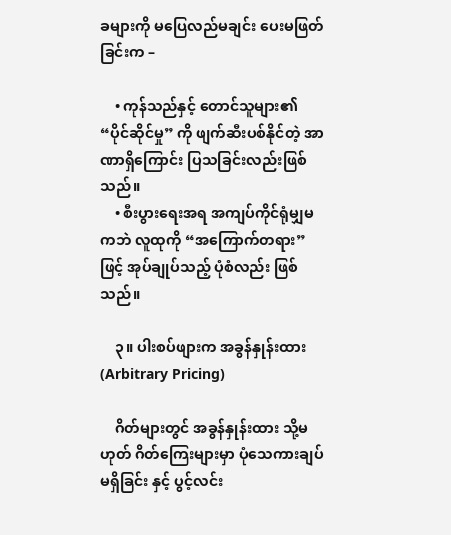ခများကို မပြေလည်မချင်း ပေးမဖြတ်ခြင်းက –

    • ကုန်သည်နှင့် တောင်သူများ၏ “ပိုင်ဆိုင်မှု” ကို ဖျက်ဆီးပစ်နိုင်တဲ့ အာဏာရှိကြောင်း ပြသခြင်းလည်းဖြစ်သည်။
    • စီးပွားရေးအရ အကျပ်ကိုင်ရုံမျှမကဘဲ လူထုကို “အကြောက်တရား”ဖြင့် အုပ်ချုပ်သည့် ပုံစံလည်း ဖြစ်သည်။

    ၃။ ပါးစပ်ဖျားက အခွန်နှုန်းထား (Arbitrary Pricing)

    ဂိတ်များတွင် အခွန်နှုန်းထား သို့မဟုတ် ဂိတ်ကြေးများမှာ ပုံသေကားချပ်မရှိခြင်း နှင့် ပွင့်လင်း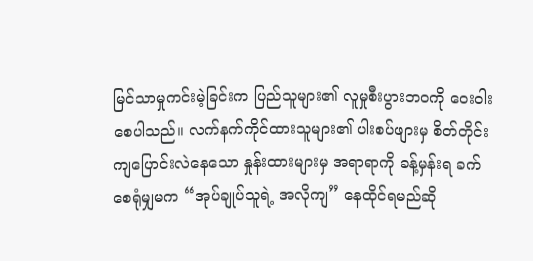မြင်သာမှုကင်းမဲ့ခြင်းက ပြည်သူများ၏ လူမှုစီးပွားဘဝကို ဝေးဝါးစေပါသည်။ လက်နက်ကိုင်ထားသူများ၏ ပါးစပ်ဖျားမှ စိတ်တိုင်းကျပြောင်းလဲနေသော နှုန်းထားများမှ အရာရာကို ခန့်မှန်းရ ခက်စေရုံမျှမက “အုပ်ချုပ်သူရဲ့ အလိုကျ” နေထိုင်ရမည်ဆို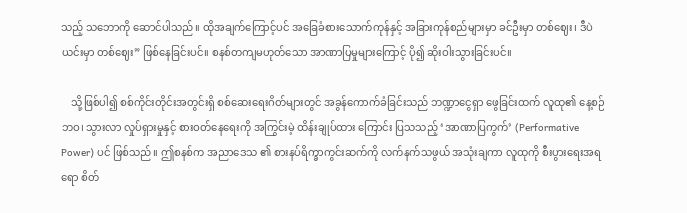သည့် သဘောကို ဆောင်ပါသည်။ ထိုအချက်ကြောင့်ပင် အခြေခံစားသောက်ကုန်နှင့် အခြားကုန်စည်များမှာ ခင်ဦးမှာ တစ်ဈေး၊ ဒီပဲယင်းမှာ တစ်ဈေး” ဖြစ်နေခြင်းပင်။ စနစ်တကျမဟုတ်သော အာဏာပြမှုများကြောင့် ပို၍ ဆိုးဝါးသွားခြင်းပင်။

    သို့ဖြစ်ပါ၍ စစ်ကိုင်းတိုင်းအတွင်းရှိ စစ်ဆေးရေးဂိတ်များတွင် အခွန်ကောက်ခံခြင်းသည် ဘဏ္ဍာငွေရှာ ဖွေခြင်းထက် လူထု၏ နေ့စဉ်ဘဝ၊ သွားလာ လှုပ်ရှားမှုနှင့် စားဝတ်နေရေးကို အကြွင်းမဲ့ ထိန်းချုပ်ထား ကြောင်း ပြသသည့် ‘အာဏာပြကွက်’ (Performative Power) ပင် ဖြစ်သည်။ ဤစနစ်က အညာဒေသ ၏ စားနပ်ရိက္ခာကွင်းဆက်ကို လက်နက်သဖွယ် အသုံးချကာ လူထုကို စီးပွားရေးအရရော စိတ်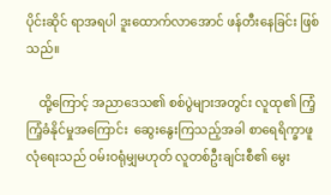ပိုင်းဆိုင် ရာအရပါ ဒူးထောက်လာအောင် ဖန်တီးနေခြင်း ဖြစ်သည်။

    ထို့ကြောင့် အညာဒေသ၏ စစ်ပွဲများအတွင်း လူထု၏ ကြံ့ကြံ့ခံနိုင်မှုအကြောင်း  ဆွေးနွေးကြသည့်အခါ စာရေရိက္ခာဖူလုံရေးသည် ဝမ်းဝရုံမျှမဟုတ် လူတစ်ဦးချင်းစီ၏ မွေး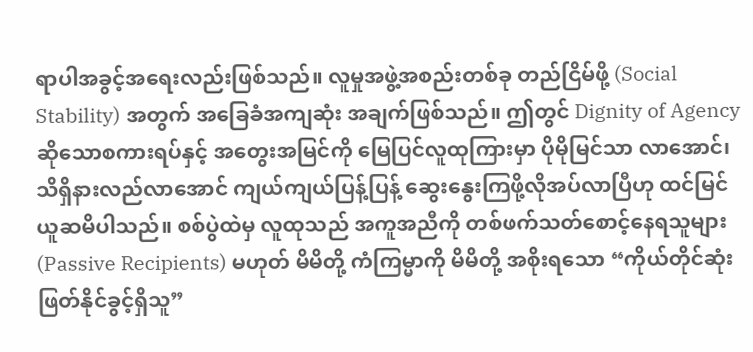ရာပါအခွင့်အရေးလည်းဖြစ်သည်။ လူမှုအဖွဲ့အစည်းတစ်ခု တည်ငြိမ်ဖို့ (Social Stability) အတွက် အခြေခံအကျဆုံး အချက်ဖြစ်သည်။ ဤတွင် Dignity of Agency ဆိုသောစကားရပ်နှင့် အတွေးအမြင်ကို မြေပြင်လူထုကြားမှာ ပိုမိုမြင်သာ လာအောင်၊ သိရှိနားလည်လာအောင် ကျယ်ကျယ်ပြန့်ပြန့် ဆွေးနွေးကြဖို့လိုအပ်လာပြီဟု ထင်မြင်ယူဆမိပါသည်။ စစ်ပွဲထဲမှ လူထုသည် အကူအညီကို တစ်ဖက်သတ်စောင့်နေရသူများ (Passive Recipients) မဟုတ် မိမိတို့ ကံကြမ္မာကို မိမိတို့ အစိုးရသော “ကိုယ်တိုင်ဆုံးဖြတ်နိုင်ခွင့်ရှိသူ”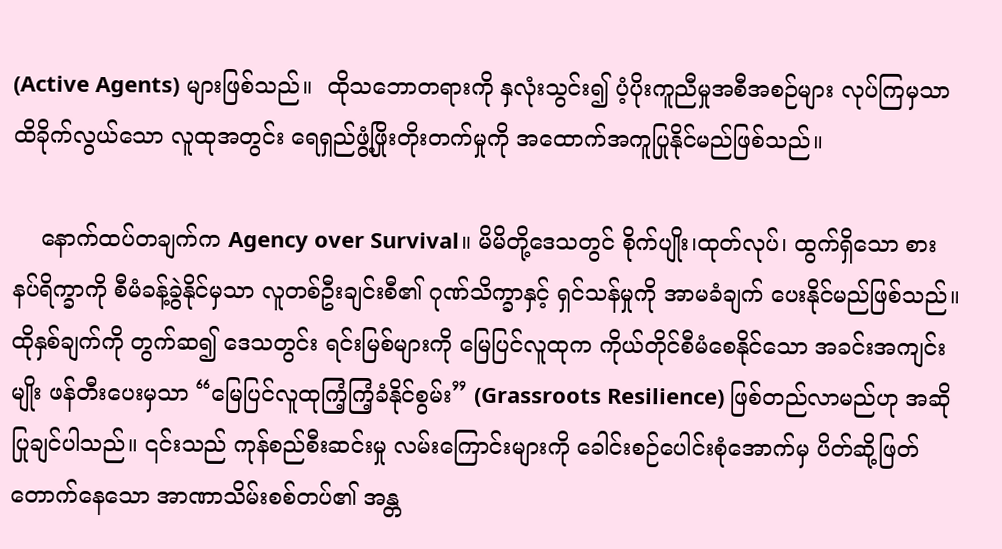(Active Agents) များဖြစ်သည်။  ထိုသဘောတရားကို နှလုံးသွင်း၍ ပံ့ပိုးကူညီမှုအစီအစဉ်များ လုပ်ကြမှသာ ထိခိုက်လွယ်သော လူထုအတွင်း ရေရှည်ဖွံ့ဖြိုးတိုးတက်မှုကို အထောက်အကူပြုနိုင်မည်ဖြစ်သည်။

    နောက်ထပ်တချက်က Agency over Survival။ မိမိတို့ဒေသတွင် စိုက်ပျိုး၊ထုတ်လုပ်၊ ထွက်ရှိသော စားနပ်ရိက္ခာကို စီမံခန့်ခွဲနိုင်မှသာ လူတစ်ဦးချင်းစီ၏ ဂုဏ်သိက္ခာနှင့် ရှင်သန်မှုကို အာမခံချက် ပေးနိုင်မည်ဖြစ်သည်။ ထိုနှစ်ချက်ကို တွက်ဆ၍ ဒေသတွင်း ရင်းမြစ်များကို မြေပြင်လူထုက ကိုယ်တိုင်စီမံစေနိုင်သော အခင်းအကျင်းမျိုး ဖန်တီးပေးမှသာ “မြေပြင်လူထုကြံ့ကြံ့ခံနိုင်စွမ်း” (Grassroots Resilience) ဖြစ်တည်လာမည်ဟု အဆိုပြုချင်ပါသည်။ ၎င်းသည် ကုန်စည်စီးဆင်းမှု လမ်းကြောင်းများကို ခေါင်းစဉ်ပေါင်းစုံအောက်မှ ပိတ်ဆို့ဖြတ်တောက်နေသော အာဏာသိမ်းစစ်တပ်၏ အန္တ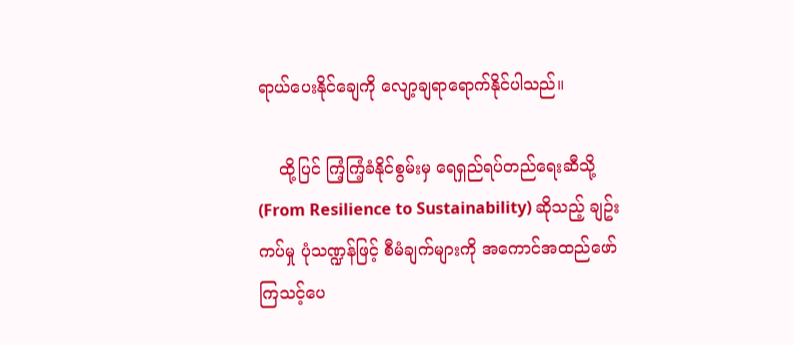ရာယ်ပေးနိုင်ချေကို လျော့ချရာရောက်နိုင်ပါသည်။

    ထို့ပြင် ကြံ့ကြံ့ခံနိုင်စွမ်းမှ ရေရှည်ရပ်တည်ရေးဆီသို့ (From Resilience to Sustainability) ဆိုသည့် ချဥ်းကပ်မှု ပုံသဏ္ဍန်ဖြင့် စီမံချက်များကို အကောင်အထည်ဖော်ကြသင့်ပေ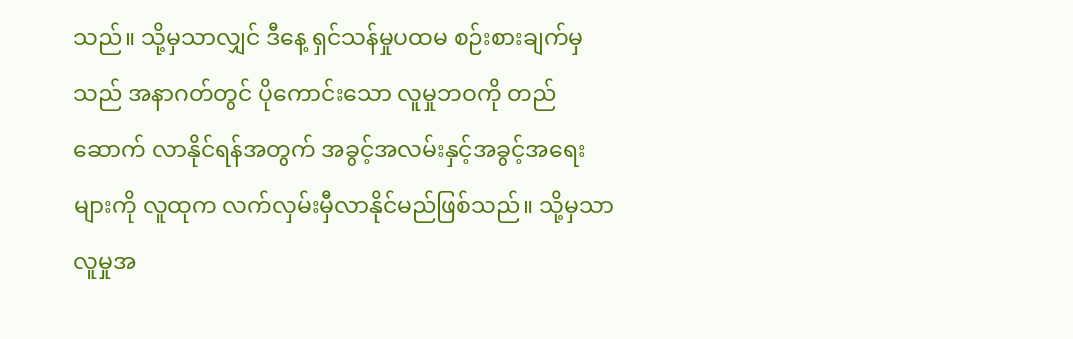သည်။ သို့မှသာလျှင် ဒီနေ့ ရှင်သန်မှုပထမ စဉ်းစားချက်မှသည် အနာဂတ်တွင် ပိုကောင်းသော လူမှုဘဝကို တည်ဆောက် လာနိုင်ရန်အတွက် အခွင့်အလမ်းနှင့်အခွင့်အရေးများကို လူထုက လက်လှမ်းမှီလာနိုင်မည်ဖြစ်သည်။ သို့မှသာ လူမှုအ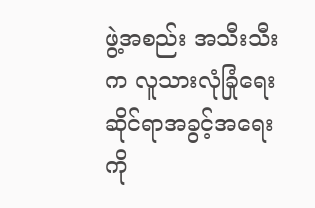ဖွဲ့အစည်း အသီးသီးက လူသားလုံခြုံရေးဆိုင်ရာအခွင့်အရေးကို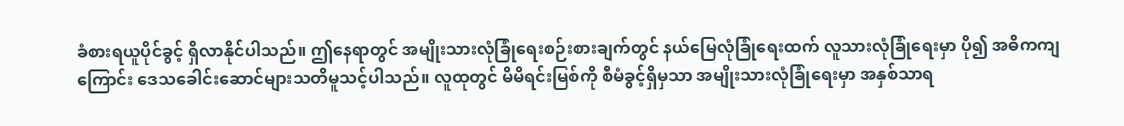ခံစားရယူပိုင်ခွင့် ရှိလာနိုင်ပါသည်။ ဤနေရာတွင် အမျိုးသားလုံခြုံရေးစဉ်းစားချက်တွင် နယ်မြေလုံခြုံရေးထက် လူသားလုံခြုံရေးမှာ ပို၍ အဓိကကျကြောင်း ဒေသခေါင်းဆောင်များသတိမူသင့်ပါသည်။ လူထုတွင် မိမိရင်းမြစ်ကို စီမံခွင့်ရှိမှသာ အမျိုးသားလုံခြုံရေးမှာ အနှစ်သာရ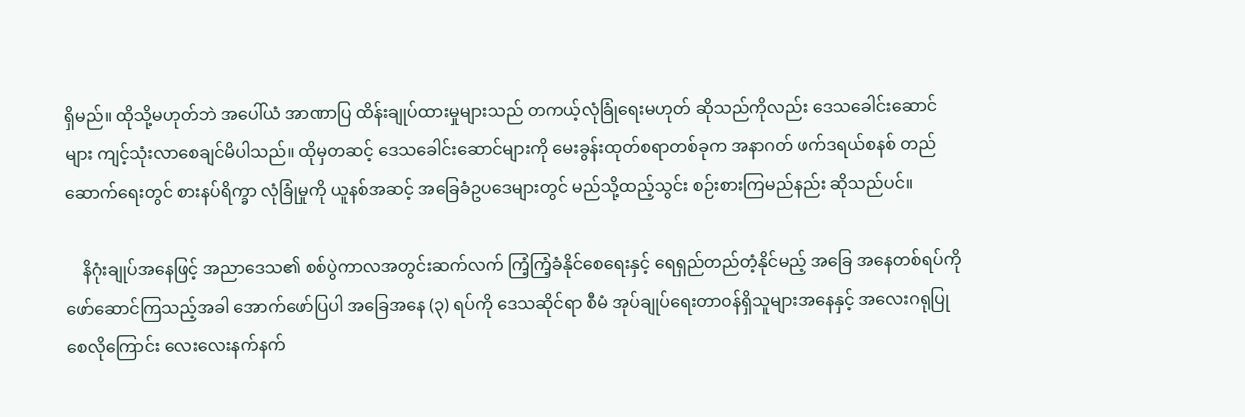ရှိမည်။ ထိုသို့မဟုတ်ဘဲ အပေါ်ယံ အာဏာပြ ထိန်းချုပ်ထားမှုများသည် တကယ့်လုံခြုံရေးမဟုတ် ဆိုသည်ကိုလည်း ဒေသခေါင်းဆောင်များ ကျင့်သုံးလာစေချင်မိပါသည်။ ထိုမှတဆင့် ဒေသခေါင်းဆောင်များကို မေးခွန်းထုတ်စရာတစ်ခုက အနာဂတ် ဖက်ဒရယ်စနစ် တည်ဆောက်ရေးတွင် စားနပ်ရိက္ခာ လုံခြုံမှုကို ယူနစ်အဆင့် အခြေခံဥပဒေများတွင် မည်သို့ထည့်သွင်း စဉ်းစားကြမည်နည်း ဆိုသည်ပင်။

    နိဂုံးချုပ်အနေဖြင့် အညာဒေသ၏ စစ်ပွဲကာလအတွင်းဆက်လက် ကြံ့ကြံ့ခံနိုင်စေရေးနှင့် ရေရှည်တည်တံ့နိုင်မည့် အခြေ အနေတစ်ရပ်ကို ဖော်ဆောင်ကြသည့်အခါ အောက်ဖော်ပြပါ အခြေအနေ (၃) ရပ်ကို ဒေသဆိုင်ရာ စီမံ အုပ်ချုပ်ရေးတာ၀န်ရှိသူများအနေနှင့် အလေးဂရုပြုစေလိုကြောင်း လေးလေးနက်နက်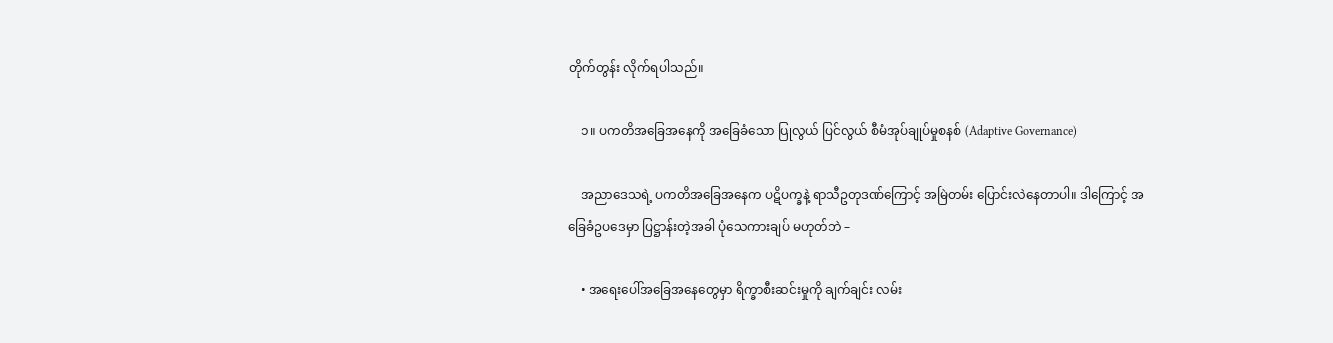တိုက်တွန်း လိုက်ရပါသည်။

    ၁။ ပကတိအခြေအနေကို အခြေခံသော ပြုလွယ် ပြင်လွယ် စီမံအုပ်ချုပ်မှုစနစ် (Adaptive Governance)

    အညာဒေသရဲ့ ပကတိအခြေအနေက ပဋိပက္ခနဲ့ ရာသီဥတုဒဏ်ကြောင့် အမြဲတမ်း ပြောင်းလဲနေတာပါ။ ဒါကြောင့် အခြေခံဥပဒေမှာ ပြဋ္ဌာန်းတဲ့အခါ ပုံသေကားချပ် မဟုတ်ဘဲ –

    • အရေးပေါ်အခြေအနေတွေမှာ ရိက္ခာစီးဆင်းမှုကို ချက်ချင်း လမ်း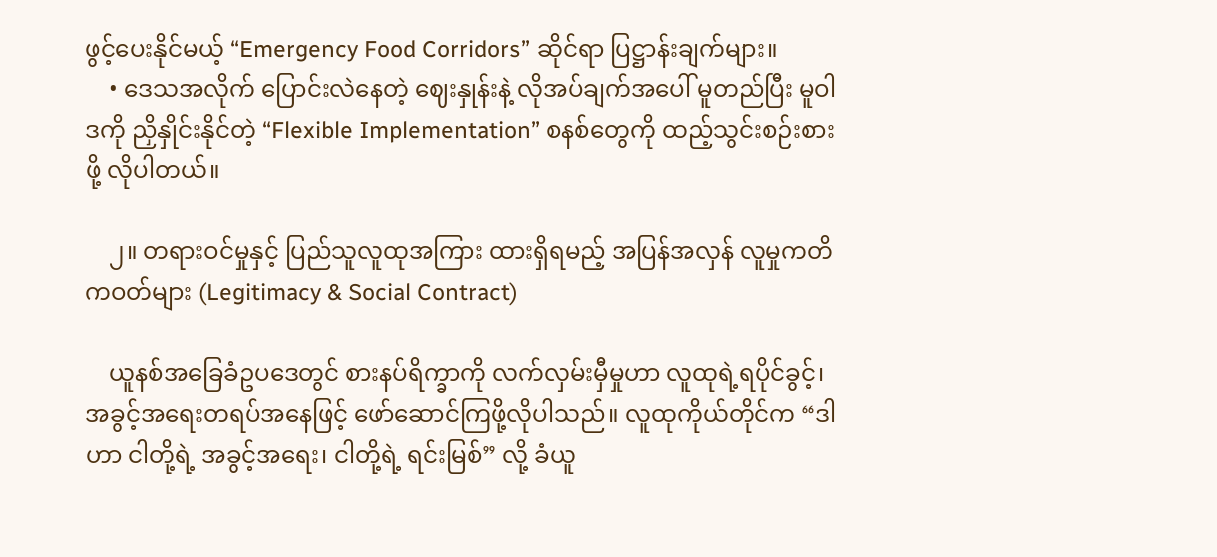ဖွင့်ပေးနိုင်မယ့် “Emergency Food Corridors” ဆိုင်ရာ ပြဋ္ဌာန်းချက်များ။
    • ဒေသအလိုက် ပြောင်းလဲနေတဲ့ ဈေးနှုန်းနဲ့ လိုအပ်ချက်အပေါ် မူတည်ပြီး မူဝါဒကို ညှိနှိုင်းနိုင်တဲ့ “Flexible Implementation” စနစ်တွေကို ထည့်သွင်းစဉ်းစားဖို့ လိုပါတယ်။

    ၂။ တရားဝင်မှုနှင့် ပြည်သူလူထုအကြား ထားရှိရမည့် အပြန်အလှန် လူမှုကတိကဝတ်များ (Legitimacy & Social Contract)

    ယူနစ်အခြေခံဥပဒေတွင် စားနပ်ရိက္ခာကို လက်လှမ်းမှီမှုဟာ လူထုရဲ့ရပိုင်ခွင့်၊ အခွင့်အရေးတရပ်အနေဖြင့် ဖော်‌ဆောင်ကြဖို့လိုပါသည်။ လူထုကိုယ်တိုင်က “ဒါဟာ ငါတို့ရဲ့ အခွင့်အရေး၊ ငါတို့ရဲ့ ရင်းမြစ်” လို့ ခံယူ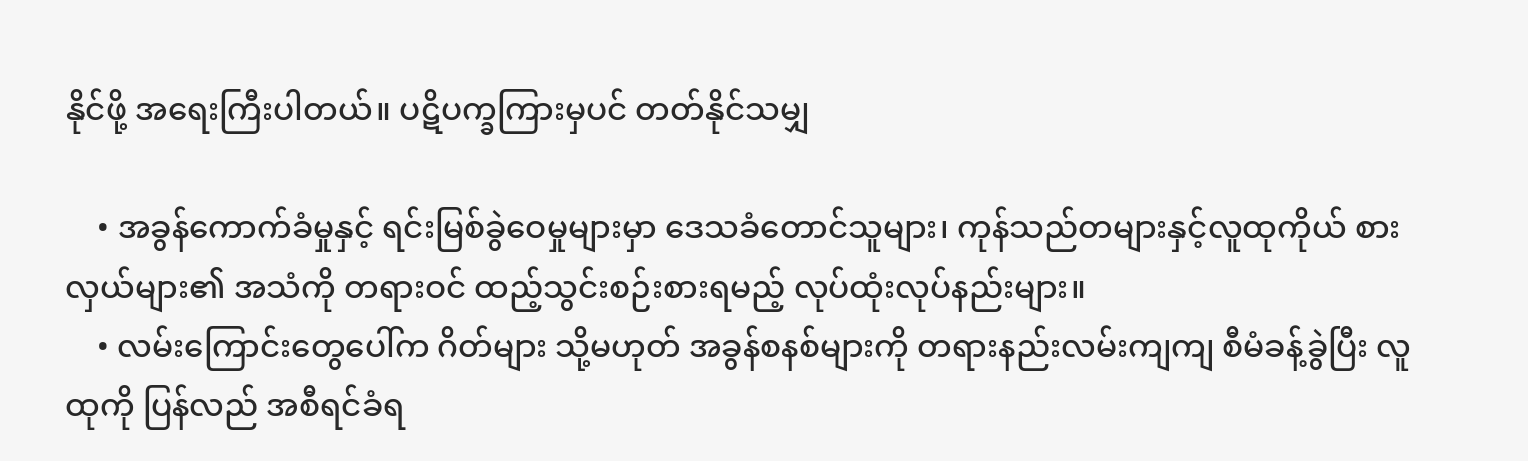နိုင်ဖို့ အရေးကြီးပါတယ်။ ပဋိပက္ခကြားမှပင် တတ်နိုင်သမျှ

    • အခွန်ကောက်ခံမှုနှင့် ရင်းမြစ်ခွဲဝေမှုများမှာ ဒေသခံတောင်သူများ၊ ကုန်သည်တများနှင့်လူထုကိုယ် စားလှယ်များ၏ အသံကို တရားဝင် ထည့်သွင်းစဉ်းစားရမည့် လုပ်ထုံးလုပ်နည်းများ။
    • လမ်းကြောင်းတွေပေါ်က ဂိတ်များ သို့မဟုတ် အခွန်စနစ်များကို တရားနည်းလမ်းကျကျ စီမံခန့်ခွဲပြီး လူထုကို ပြန်လည် အစီရင်ခံရ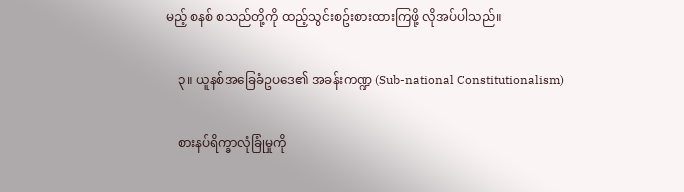မည့် စနစ် စသည်တို့ကို ထည့်သွင်းစဥ်းစားထားကြဖို့ လိုအပ်ပါသည်။

    ၃။ ယူနစ်အခြေခံဥပဒေ၏ အခန်းကဏ္ဍ (Sub-national Constitutionalism)

    စားနပ်ရိက္ခာလုံခြုံမှုကို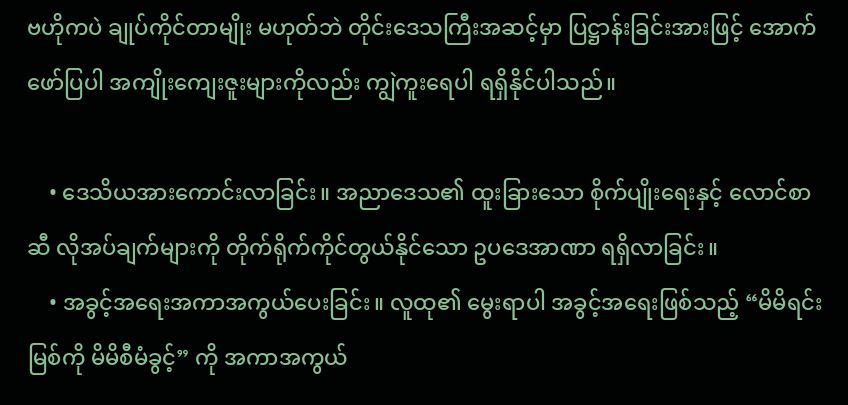ဗဟိုကပဲ ချုပ်ကိုင်တာမျိုး မဟုတ်ဘဲ တိုင်းဒေသကြီးအဆင့်မှာ ပြဋ္ဌာန်းခြင်းအားဖြင့် အောက်ဖော်ပြပါ အကျိုးကျေးဇူးများကိုလည်း ကျွဲကူးရေပါ ရရှိနိုင်ပါသည်။

    • ဒေသိယအားကောင်းလာခြင်း။ အညာဒေသ၏ ထူးခြားသော စိုက်ပျိုးရေးနှင့် လောင်စာဆီ လိုအပ်ချက်များကို တိုက်ရိုက်ကိုင်တွယ်နိုင်သော ဥပဒေအာဏာ ရရှိလာခြင်း။
    • အခွင့်အရေးအကာအကွယ်ပေးခြင်း။ လူထု၏ မွေးရာပါ အခွင့်အရေးဖြစ်သည့် “မိမိရင်းမြစ်ကို မိမိစီမံခွင့်” ကို အကာအကွယ်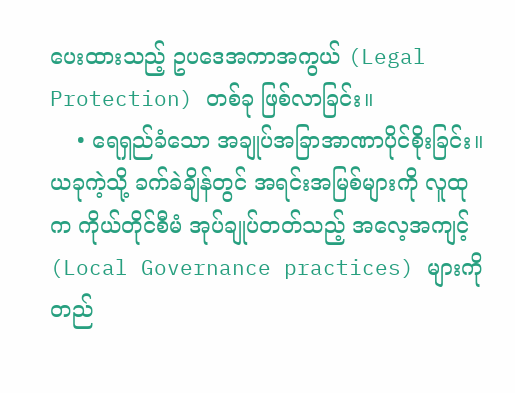ပေးထားသည့် ဥပဒေအကာအကွယ် (Legal Protection) တစ်ခု ဖြစ်လာခြင်း။
    • ရေရှည်ခံသော အချုပ်အခြာအာဏာပိုင်စိုးခြင်း။ ယခုကဲ့သို့ ခက်ခဲချိန်တွင် အရင်းအမြစ်များကို လူထုက ကိုယ်တိုင်စီမံ အုပ်ချုပ်တတ်သည့် အလေ့အကျင့် (Local Governance practices) များကို တည်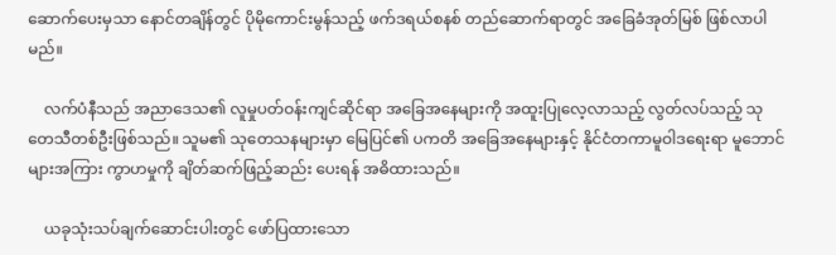ဆောက်ပေးမှသာ နောင်တချိန်တွင် ပိုမိုကောင်းမွန်သည့် ဖက်ဒရယ်စနစ် တည်ဆောက်ရာတွင် အခြေခံအုတ်မြစ် ဖြစ်လာပါမည်။

    လက်ပံနီသည် အညာဒေသ၏ လူမှုပတ်ဝန်းကျင်ဆိုင်ရာ အခြေအနေများကို အထူးပြုလေ့လာသည့် လွတ်လပ်သည့် သုတေသီတစ်ဦးဖြစ်သည်။ သူမ၏ သုတေသနများမှာ မြေပြင်၏ ပကတိ အခြေအနေများနှင့် နိုင်ငံတကာမူဝါဒရေးရာ မူဘောင်များအကြား ကွာဟမှုကို ချိတ်ဆက်ဖြည့်ဆည်း ပေးရန် အဓိထားသည်။

    ယခုသုံးသပ်ချက်ဆောင်းပါးတွင် ဖော်ပြထားသော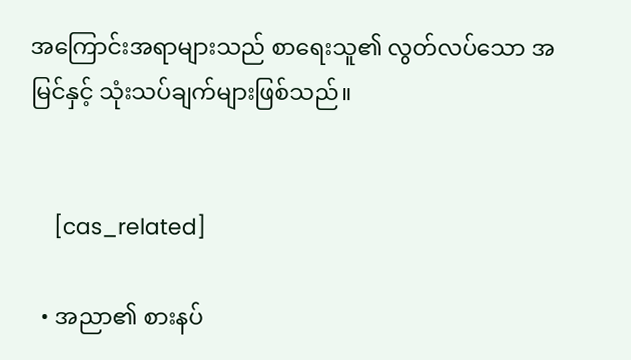အကြောင်းအရာများသည် စာရေးသူ၏ လွတ်လပ်သော အမြင်နှင့် သုံးသပ်ချက်များဖြစ်သည်။


    [cas_related]

  • အညာ၏ စားနပ်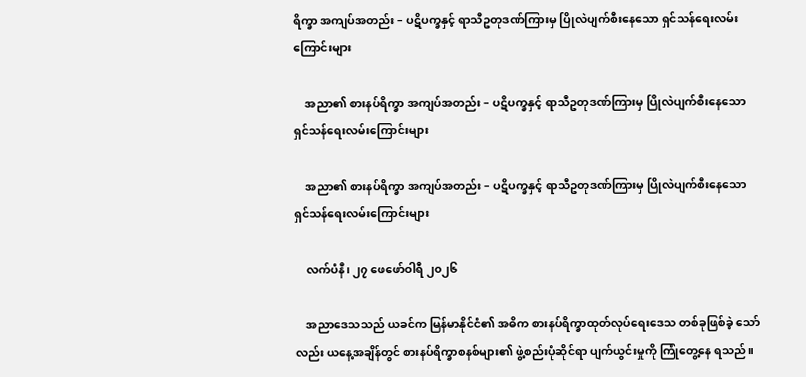ရိက္ခာ အကျပ်အတည်း – ပဋိပက္ခနှင့် ရာသီဥတုဒဏ်ကြားမှ ပြိုလဲပျက်စီးနေသော ရှင်သန်ရေးလမ်းကြောင်းများ

    အညာ၏ စားနပ်ရိက္ခာ အကျပ်အတည်း – ပဋိပက္ခနှင့် ရာသီဥတုဒဏ်ကြားမှ ပြိုလဲပျက်စီးနေသော ရှင်သန်ရေးလမ်းကြောင်းများ

    အညာ၏ စားနပ်ရိက္ခာ အကျပ်အတည်း – ပဋိပက္ခနှင့် ရာသီဥတုဒဏ်ကြားမှ ပြိုလဲပျက်စီးနေသော ရှင်သန်ရေးလမ်းကြောင်းများ

    လက်ပံနီ၊ ၂၇ ဖေဖော်ဝါရီ ၂၀၂၆

    အညာဒေသသည် ယခင်က မြန်မာနိုင်ငံ၏ အဓိက စားနပ်ရိက္ခာထုတ်လုပ်ရေးဒေသ တစ်ခုဖြစ်ခဲ့ သော်လည်း ယနေ့အချိန်တွင် စားနပ်ရိက္ခာစနစ်များ၏ ဖွဲ့စည်းပုံဆိုင်ရာ ပျက်ယွင်းမှုကို ကြုံတွေ့နေ ရသည်။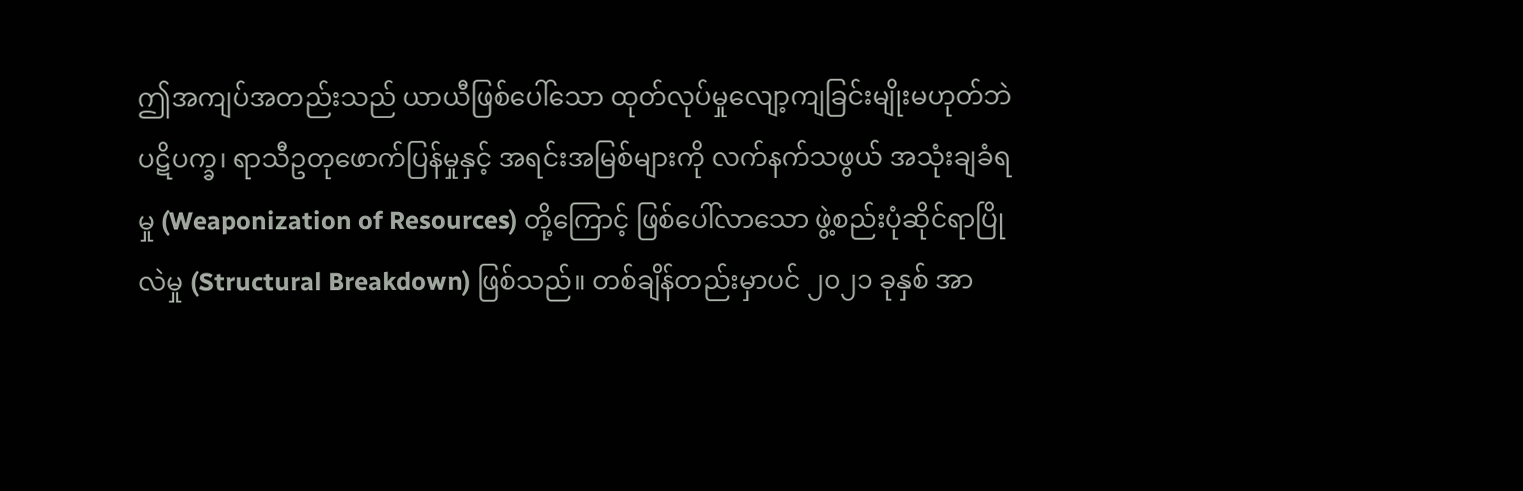ဤအကျပ်အတည်းသည် ယာယီဖြစ်ပေါ်သော ထုတ်လုပ်မှုလျော့ကျခြင်းမျိုးမဟုတ်ဘဲ ပဋိပက္ခ၊ ရာသီဥတုဖောက်ပြန်မှုနှင့် အရင်းအမြစ်များကို လက်နက်သဖွယ် အသုံးချခံရမှု (Weaponization of Resources) တို့ကြောင့် ဖြစ်ပေါ်လာသော ဖွဲ့စည်းပုံဆိုင်ရာပြိုလဲမှု (Structural Breakdown) ဖြစ်သည်။ တစ်ချိန်တည်းမှာပင် ၂၀၂၁ ခုနှစ် အာ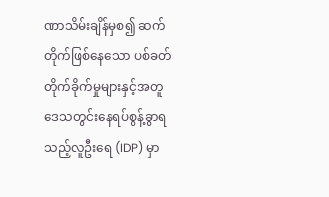ဏာသိမ်းချိန်မှစ၍ ဆက်တိုက်ဖြစ်နေသော ပစ်ခတ်တိုက်ခိုက်မှုများနှင့်အတူ ဒေသတွင်းနေရပ်စွန့်ခွာရသည့်လူဦးရေ (IDP) မှာ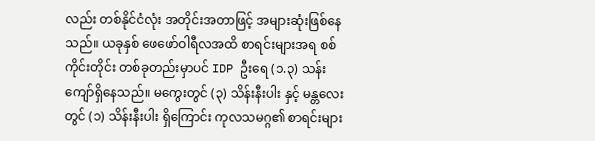လည်း တစ်နိုင်ငံလုံး အတိုင်းအတာဖြင့် အများဆုံးဖြစ်နေသည်။ ယခုနှစ် ဖေဖော်ဝါရီလအထိ စာရင်းများအရ စစ်ကိုင်းတိုင်း တစ်ခုတည်းမှာပင် IDP ဦးရေ (၁.၃) သန်းကျော်ရှိနေသည်။ မကွေးတွင် (၃) သိန်းနီးပါး နှင့် မန္တလေးတွင် (၁) သိန်းနီးပါး ရှိကြောင်း ကုလသမဂ္ဂ၏ စာရင်းများ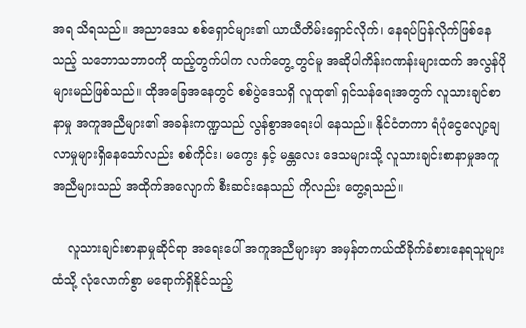အရ သိရသည်။ အညာဒေသ စစ်ရှောင်များ၏ ယာယီတိမ်းရှောင်လိုက်၊ နေရပ်ပြန်လိုက်ဖြစ်နေသည့် သဘောသဘာဝကို ထည့်တွက်ပါက လက်တွေ့ တွင်မူ အဆိုပါကိန်းဂဏန်းများထက် အလွန်ပိုများမည်ဖြစ်သည်။ ထိုအခြေအနေတွင် စစ်ပွဲဒေသရှိ လူထု၏ ရှင်သန်ရေးအတွက် လူသားချင်စာနာမှု အကူအညီများ၏ အခန်းကဏ္ဍသည် လွန်စွာအရေးပါ နေသည်။ နိုင်ငံတကာ ရံပုံငွေလျော့ချလာမှုများရှိနေသော်လည်း စစ်ကိုင်း၊ မကွေး နှင့် မန္တလေး ဒေသများသို့ လူသားချင်းစာနာမှုအကူအညီများသည် အထိုက်အလျောက် စီးဆင်းနေသည် ကိုလည်း တွေ့ရသည်။

    လူသားချင်းစာနာမှုဆိုင်ရာ အရေးပေါ် အကူအညီများမှာ အမှန်တကယ်ထိခိုက်ခံစားနေရသူများထံသို့ လုံလောက်စွာ မရောက်ရှိနိုင်သည့်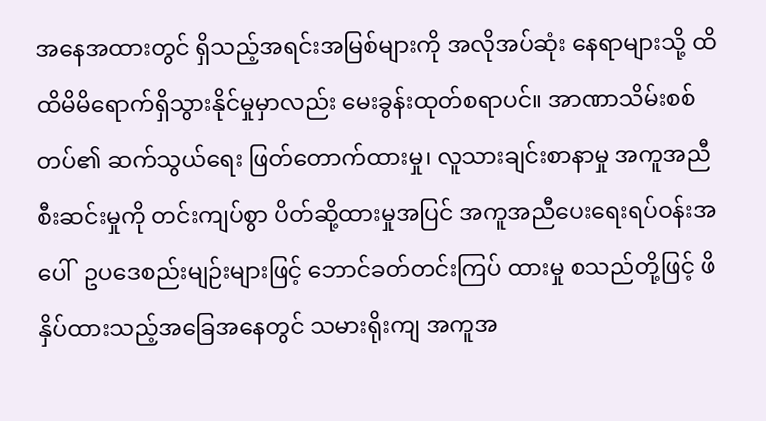အနေအထားတွင် ရှိသည့်အရင်းအမြစ်များကို အလိုအပ်ဆုံး နေရာများသို့ ထိထိမိမိရောက်ရှိသွားနိုင်မှုမှာလည်း မေးခွန်းထုတ်စရာပင်။ အာဏာသိမ်းစစ်တပ်၏ ဆက်သွယ်ရေး ဖြတ်တောက်ထားမှု၊ လူသားချင်းစာနာမှု အကူအညီစီးဆင်းမှုကို တင်းကျပ်စွာ ပိတ်ဆို့ထားမှုအပြင် အကူအညီပေးရေးရပ်ဝန်းအပေါ်  ဥပဒေစည်းမျဉ်းများဖြင့် ဘောင်ခတ်တင်းကြပ် ထားမှု စသည်တို့ဖြင့် ဖိနှိပ်ထားသည့်အခြေအနေတွင် သမားရိုးကျ အကူအ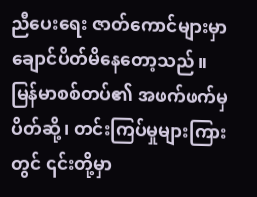ညီပေးရေး ဇာတ်ကောင်များမှာ ချောင်ပိတ်မိနေတော့သည်။ မြန်မာစစ်တပ်၏ အဖက်ဖက်မှ ပိတ်ဆို့၊ တင်းကြပ်မှုများကြားတွင် ၎င်းတို့မှာ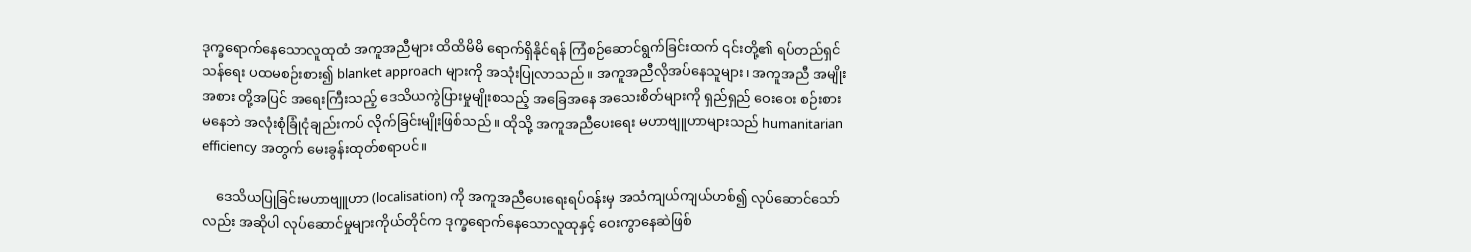ဒုက္ခရောက်နေသောလူထုထံ အကူအညီများ ထိထိမိမိ ရောက်ရှိနိုင်ရန် ကြံစဉ်ဆောင်ရွက်ခြင်းထက် ၎င်းတို့၏ ရပ်တည်ရှင်သန်ရေး ပထမစဉ်းစား၍ blanket approach များကို အသုံးပြုလာသည်။ အကူအညီလိုအပ်နေသူများ၊ အကူအညီ အမျိုးအစား တို့အပြင် အရေးကြီးသည့် ဒေသိယကွဲပြားမှုမျိုးစသည့် အခြေအနေ အသေးစိတ်များကို ရှည်ရှည် ဝေးဝေး စဉ်းစား မနေဘဲ အလုံးစုံခြုံငုံချည်းကပ် လိုက်ခြင်းမျိုးဖြစ်သည်။ ထိုသို့ အကူအညီပေးရေး မဟာဗျူဟာများသည် humanitarian efficiency အတွက် မေးခွန်းထုတ်စရာပင်။

    ဒေသိယပြုခြင်းမဟာဗျူဟာ (localisation) ကို အကူအညီပေးရေးရပ်ဝန်းမှ အသံကျယ်ကျယ်ဟစ်၍ လုပ်ဆောင်သော်လည်း အဆိုပါ လုပ်ဆောင်မှုများကိုယ်တိုင်က ဒုက္ခရောက်နေသောလူထုနှင့် ဝေးကွာနေဆဲဖြစ်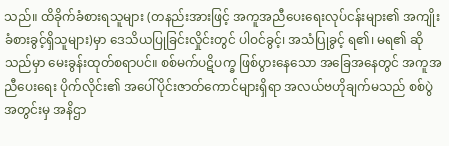သည်။ ထိခိုက်ခံစားရသူများ (တနည်းအားဖြင့် အကူအညီပေးရေးလုပ်ငန်းများ၏ အကျိုးခံစားခွင့်ရှိသူများ)မှာ ဒေသိယပြုခြင်းလှိုင်းတွင် ပါဝင်ခွင့်၊ အသံပြုခွင့် ရ၏၊ မရ၏ ဆိုသည်မှာ မေးခွန်းထုတ်စရာပင်။ စစ်မက်ပဋိပက္ခ ဖြစ်ပွားနေသော အခြေအနေတွင် အကူအညီပေးရေး ပိုက်လိုင်း၏ အပေါ်ပိုင်းဇာတ်ကောင်များရှိရာ အလယ်ဗဟိုချက်မသည် စစ်ပွဲအတွင်းမှ အနိဌာ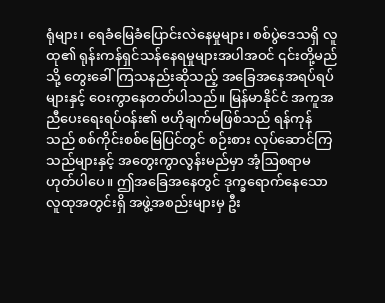ရုံများ၊ ရေခံမြေခံပြောင်းလဲနေမှုများ၊ စစ်ပွဲဒေသရှိ လူထု၏ ရုန်းကန်ရှင်သန်နေရမှုများအပါအဝင် ၎င်းတို့မည်သို့ တွေးခေါ်ကြသနည်းဆိုသည့် အခြေအနေအရပ်ရပ်များနှင့် ဝေးကွာနေတတ်ပါသည်။ မြန်မာနိုင်ငံ အကူအညီပေးရေးရပ်ဝန်း၏ ဗဟိုချက်မဖြစ်သည် ရန်ကုန်သည် စစ်ကိုင်းစစ်မြေပြင်တွင် စဉ်းစား လုပ်ဆောင်ကြသည်များနှင့် အတွေးကွာလွန်းမည်မှာ အံ့ဩစရာမဟုတ်ပါပေ။ ဤအခြေအနေတွင် ဒုက္ခရောက်နေသော လူထုအတွင်းရှိ အဖွဲ့အစည်းများမှ ဦး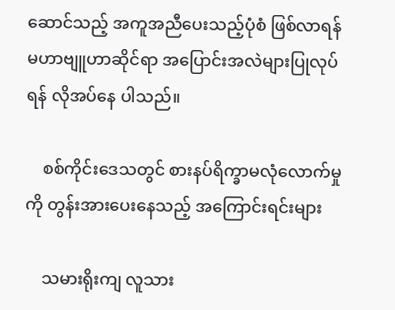ဆောင်သည့် အကူအညီပေးသည့်ပုံစံ ဖြစ်လာရန် မဟာဗျူဟာဆိုင်ရာ အပြောင်းအလဲများပြုလုပ်ရန် လိုအပ်နေ ပါသည်။

    စစ်ကိုင်းဒေသတွင် စားနပ်ရိက္ခာမလုံလောက်မှုကို တွန်းအားပေးနေသည့် အကြောင်းရင်းများ

    သမားရိုးကျ လူသား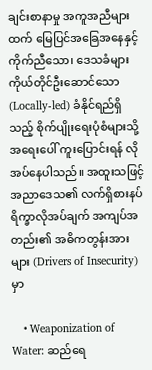ချင်းစာနာမှု အကူအညီများထက် မြေပြင်အခြေအနေနှင့် ကိုက်ညီသော၊ ဒေသခံများ ကိုယ်တိုင်ဦးဆောင်သော (Locally-led) ခံနိုင်ရည်ရှိသည့် စိုက်ပျိုးရေးပုံစံများသို့ အရေးပေါ် ကူးပြောင်းရန် လိုအပ်နေပါသည်။ အထူးသဖြင့် အညာဒေသ၏ လက်ရှိစားနပ်ရိက္ခာလိုအပ်ချက် အကျပ်အတည်း၏ အဓိကတွန်းအားများ (Drivers of Insecurity)မှာ

    • Weaponization of Water: ဆည်ရေ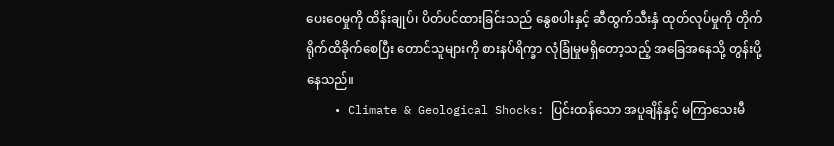ပေးဝေမှုကို ထိန်းချုပ်၊ ပိတ်ပင်ထားခြင်းသည် နွေစပါးနှင့် ဆီထွက်သီးနှံ ထုတ်လုပ်မှုကို တိုက်ရိုက်ထိခိုက်စေပြီး တောင်သူများကို စားနပ်ရိက္ခာ လုံခြုံမှုမရှိတော့သည့် အခြေအနေသို့ တွန်းပို့နေသည်။
    • Climate & Geological Shocks: ပြင်းထန်သော အပူချိန်နှင့် မကြာသေးမီ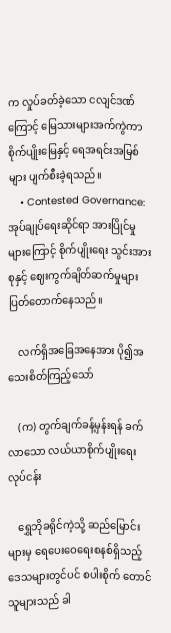က လှုပ်ခတ်ခဲ့သော ငလျင်ဒဏ်ကြောင့် မြေသားများအက်ကွဲကာ စိုက်ပျိုးမြေနှင့် ရေအရင်းအမြစ်များ ပျက်စီးခဲ့ရသည်။
    • Contested Governance: အုပ်ချုပ်ရေးဆိုင်ရာ အားပြိုင်မှုများကြောင့် စိုက်ပျိုးရေး သွင်းအားစုနှင့် ဈေးကွက်ချိတ်ဆက်မှုများ ပြတ်တောက်နေသည်။

    လက်ရှိအခြေအနေအား ပို၍အသေးစိတ်ကြည့်သော်

    (က) တွက်ချက်ခန့်မှန်းရန် ခက်လာသော လယ်ယာစိုက်ပျိုးရေးလုပ်ငန်း

    ရွှေဘိုခရိုင်ကဲ့သို့ ဆည်မြောင်းများမှ ရေပေးဝေရေးစနစ်ရှိသည့် ဒေသများတွင်ပင် စပါးစိုက် တောင်သူများသည် ခါ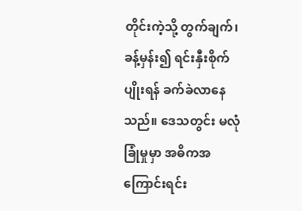တိုင်းကဲ့သို့ တွက်ချက်၊ ခန့်မှန်း၍ ရင်းနှီးစိုက်ပျိုးရန် ခက်ခဲလာနေသည်။ ဒေသတွင်း မလုံခြုံမှုမှာ အဓိကအကြောင်းရင်း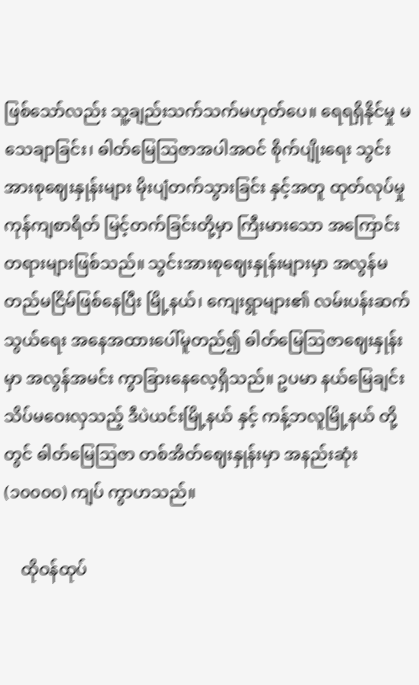ဖြစ်သော်လည်း သူ့ချည်းသက်သက်မဟုတ်ပေ။ ရေရရှိနိုင်မှု မသေချာခြင်း၊ ဓါတ်မြေဩဇာအပါအဝင် စိုက်ပျိုးရေး သွင်းအားစုဈေးနှုန်းများ မိုးပျံတက်သွားခြင်း နှင့်အတူ ထုတ်လုပ်မှုကုန်ကျစာရိတ် မြင့်တက်ခြင်းတို့မှာ ကြီးမားသော အကြောင်းတရားများဖြစ်သည်။ သွင်းအားစုဈေးနှုန်းများမှာ အလွန်မတည်မငြိမ်ဖြစ်နေပြီး မြို့နယ်၊ ကျေးရွာများ၏ လမ်းပန်းဆက်သွယ်ရေး အနေအထားပေါ်မူတည်၍ ဓါတ်မြေဩဇာဈေးနှုန်းမှာ အလွန်အမင်း ကွာခြားနေလေ့ရှိသည်။ ဥပမာ နယ်မြေချင်း သိပ်မဝေးလှသည့် ဒီပဲယင်းမြို့နယ် နှင့် ကန့်ဘလူမြို့နယ် တို့တွင် ဓါတ်မြေဩဇာ တစ်အိတ်ဈေးနှုန်းမှာ အနည်းဆုံး(၁၀၀၀၀) ကျပ် ကွာဟသည်။

    ထိုဝန်ထုပ်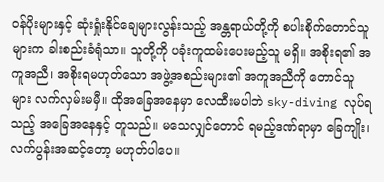ဝန်ပိုးများနှင့် ဆုံးရှုံးနိုင်ချေများလွန်းသည့် အန္တရာယ်တို့ကို စပါးစိုက်တောင်သူများက ခါးစည်းခံရုံသာ။ သူတို့ကို ပခုံးကူထမ်းပေးမည့်သူ မရှိ။ အစိုးရ၏ အကူအညီ၊ အစိုးရမဟုတ်သော အဖွဲ့အစည်းများ၏ အကူအညီကို တောင်သူများ လက်လှမ်းမမှီ။ ထိုအခြေအနေမှာ လေထီးမပါဘဲ sky-diving လုပ်ရသည့် အခြေအနေနှင့် တူသည်။ မသေလျှင်တောင် ရမည့်ဒဏ်ရာမှာ ခြေကျိုး၊ လက်ပွန်းအဆင့်တော့ မဟုတ်ပါပေ။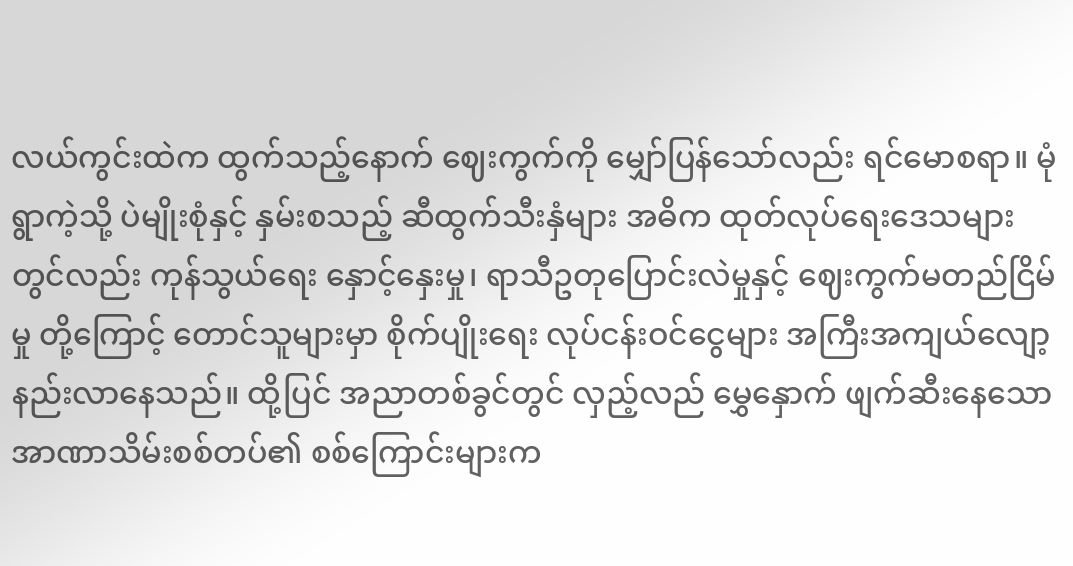လယ်ကွင်းထဲက ထွက်သည့်နောက် ဈေးကွက်ကို မျှော်ပြန်သော်လည်း ရင်မောစရာ။ မုံရွာကဲ့သို့ ပဲမျိုးစုံနှင့် နှမ်းစသည့် ဆီထွက်သီးနှံများ အဓိက ထုတ်လုပ်ရေးဒေသများတွင်လည်း ကုန်သွယ်ရေး နှောင့်နှေးမှု၊ ရာသီဥတုပြောင်းလဲမှုနှင့် ဈေးကွက်မတည်ငြိမ်မှု တို့ကြောင့် တောင်သူများမှာ စိုက်ပျိုးရေး လုပ်ငန်းဝင်ငွေများ အကြီးအကျယ်လျော့နည်းလာနေသည်။ ထို့ပြင် အညာတစ်ခွင်တွင် လှည့်လည် မွှေနှောက် ဖျက်ဆီးနေသော အာဏာသိမ်းစစ်တပ်၏ စစ်ကြောင်းများက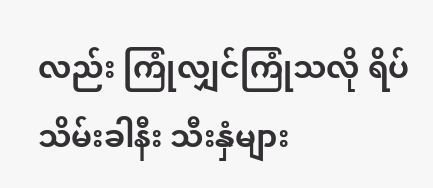လည်း ကြုံလျှင်ကြုံသလို ရိပ်သိမ်းခါနီး သီးနှံများ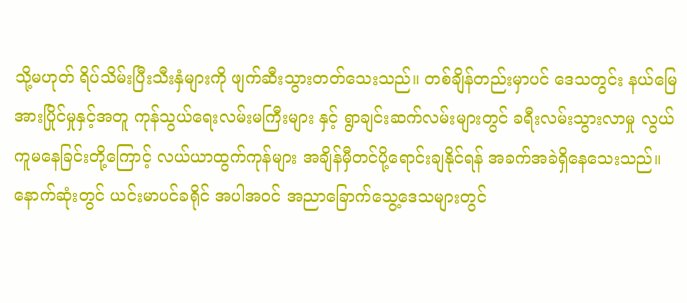သို့မဟုတ် ရိပ်သိမ်းပြီးသီးနှံများကို ဖျက်ဆီးသွားတတ်သေးသည်။ တစ်ချိန်တည်းမှာပင် ဒေသတွင်း နယ်မြေအားပြိုင်မှုနှင့်အတူ ကုန်သွယ်ရေးလမ်းမကြီးများ နှင့် ရွာချင်းဆက်လမ်းများတွင် ခရီးလမ်းသွားလာမှု လွယ်ကူမနေခြင်းတို့ကြောင့် လယ်ယာထွက်ကုန်များ အချိန်မှီတင်ပို့ရောင်းချနိုင်ရန် အခက်အခဲရှိနေသေးသည်။ နောက်ဆုံးတွင် ယင်းမာပင်ခရိုင် အပါအဝင် အညာခြောက်သွေ့ဒေသများတွင်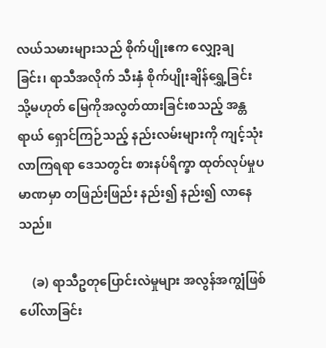လယ်သမားများသည် စိုက်ပျိုးဧက လျှော့ချခြင်း၊ ရာသီအလိုက် သီးနှံ စိုက်ပျိုးချိန်ရွှေ့ခြင်း သို့မဟုတ် မြေကိုအလွတ်ထားခြင်းစသည့် အန္တရာယ် ရှောင်ကြဉ်သည့် နည်းလမ်းများကို ကျင့်သုံးလာကြရရာ ဒေသတွင်း စားနပ်ရိက္ခာ ထုတ်လုပ်မှုပမာဏမှာ တဖြည်းဖြည်း နည်း၍ နည်း၍ လာနေသည်။

    (ခ) ရာသီဥတုပြောင်းလဲမှုများ အလွန်အကျွံဖြစ်ပေါ်လာခြင်း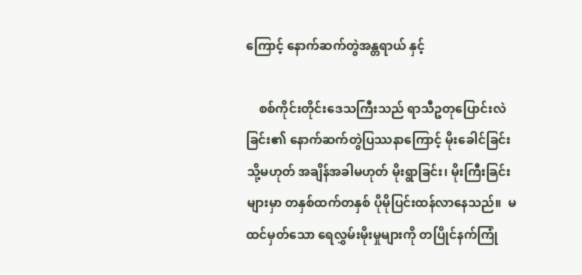ကြောင့် နောက်ဆက်တွဲအန္တရာယ် နှင့်

    စစ်ကိုင်းတိုင်းဒေသကြီးသည် ရာသီဥတုပြောင်းလဲခြင်း၏‌ နောက်ဆက်တွဲပြဿနာကြောင့် မိုးခေါင်ခြင်း သို့မဟုတ် အချိန်အခါမဟုတ် မိုးရွာခြင်း၊ မိုးကြီးခြင်းများမှာ တနှစ်ထက်တနှစ် ပိုမိုပြင်းထန်လာနေသည်။  မထင်မှတ်သော ရေလွှမ်းမိုးမှုများကို တပြိုင်နက်ကြုံ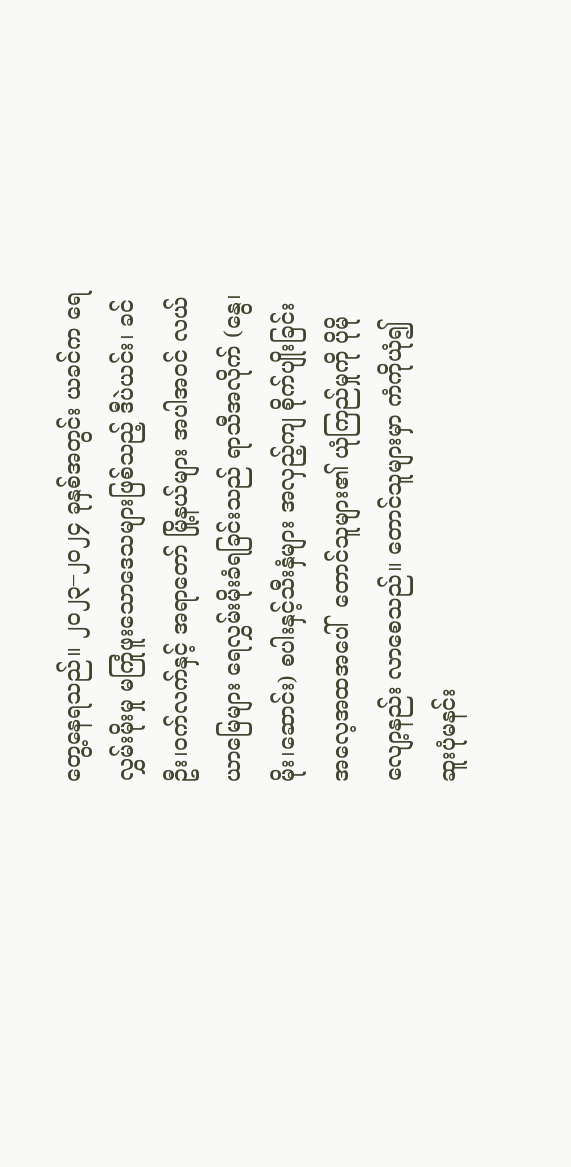တွေ့နေရသည်။ ၂၀၂၃–၂၀၂၄ ခုနှစ်အတွင်း ယခင်က ရေလွှမ်းမိုးမှု မကြုံဖူးသောဒေသများဖြစ်သည့် ဒီပဲယင်း၊ ခင်ဦး၊၀က်လက်နှင့် အရာတော် မြို့နယ်များ အပါအဝင် လယ်ယာမြေများ ရေလွှမ်းမိုးခံရခြင်းသည် ရာသီအလိုက် (နွေ၊မိုး၊ဆောင်း) စပါးနှင့်သီးနှံများ အလှည့်ကျ စိုက်ပျိုးခြင်းအလေ့အထအပေါ်  တောင်သူများ၏ ယုံကြည်မှုကို ပိုမိုလျော့နည်း လာစေသည်။ တောင်သူများမှာ ကံကိုယုံ၍ ဆူးပုံမနင်း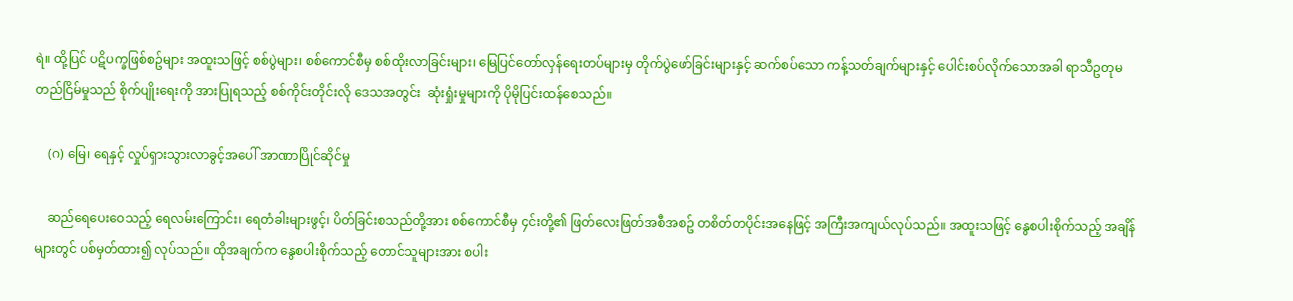ရဲ။ ထို့ပြင် ပဋိပက္ခဖြစ်စဥ်များ အထူးသဖြင့် စစ်ပွဲများ၊ စစ်ကောင်စီမှ စစ်ထိုးလာခြင်းများ၊ မြေပြင်တော်လှန်ရေးတပ်များမှ တိုက်ပွဲဖော်ခြင်းများနှင့် ဆက်စပ်သော ကန့်သတ်ချက်များနှင့် ပေါင်းစပ်လိုက်သောအခါ ရာသီဥတုမတည်ငြိမ်မှုသည် စိုက်ပျိုးရေးကို အားပြုရသည့် စစ်ကိုင်းတိုင်းလို ဒေသအတွင်း  ဆုံးရှုံးမှုများကို ပိုမိုပြင်းထန်စေသည်။

    (ဂ) မြေ၊ ရေနှင့် လှုပ်ရှားသွားလာခွင့်အပေါ် အာဏာပြိုင်ဆိုင်မှု

    ဆည်ရေပေး‌ဝေသည့် ရေလမ်းကြောင်း၊ ရေတံခါးများဖွင့်၊ ပိတ်ခြင်းစသည်တို့အား စစ်ကောင်စီမှ ၄င်းတို့၏ ဖြတ်လေးဖြတ်အစီအစဥ် တစိတ်တပိုင်းအနေဖြင့် အကြီးအကျယ်လုပ်သည်။ အထူးသဖြင့် နွေစပါးစိုက်သည့် အချိန်များတွင် ပစ်မှတ်ထား၍ လုပ်သည်။ ထိုအချက်က နွေစပါးစိုက်သည့် တောင်သူများအား စပါး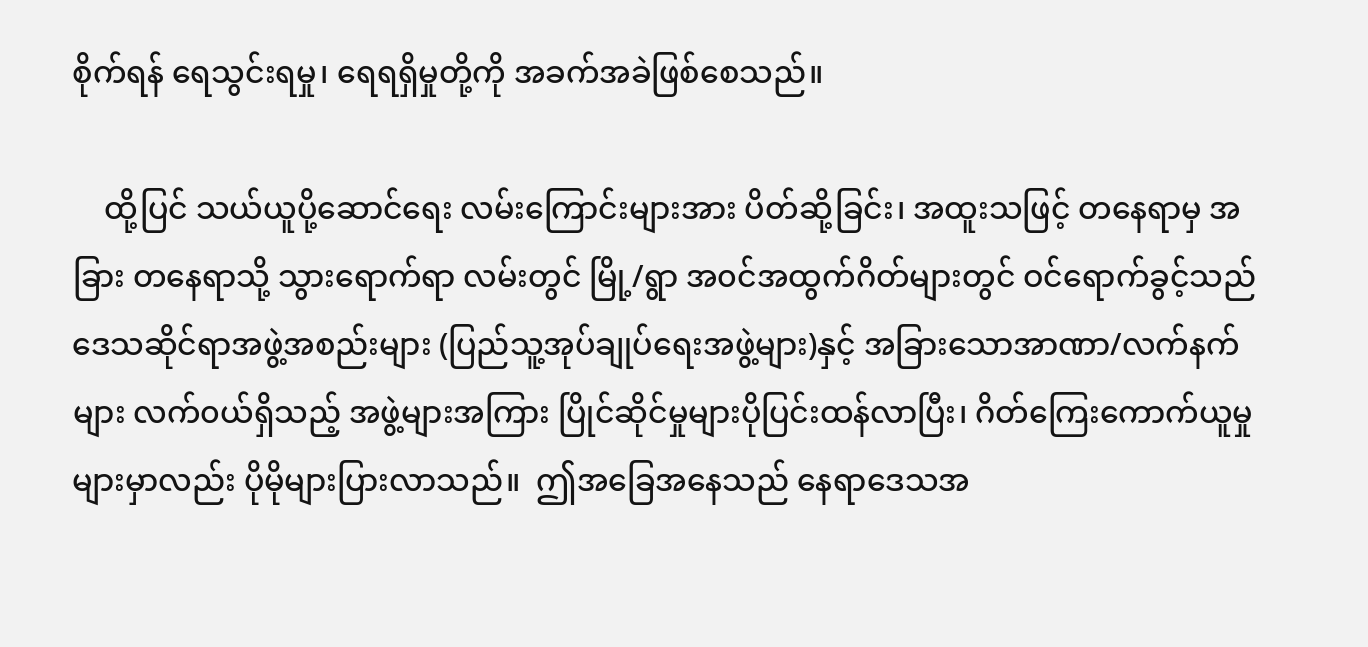စိုက်ရန် ရေသွင်းရမှု၊ ရေရရှိမှုတို့ကို အခက်အခဲဖြစ်စေသည်။

    ထို့ပြင် သယ်ယူပို့ဆောင်ရေး လမ်းကြောင်းများအား ပိတ်ဆို့ခြင်း၊ အထူးသဖြင့် တနေရာမှ အခြား တနေရာသို့ သွားရောက်ရာ လမ်းတွင် မြို့/ရွာ အ၀င်အထွက်ဂိတ်များတွင် ဝင်ရောက်ခွင့်သည် ဒေသဆိုင်ရာအဖွဲ့အစည်းများ (ပြည်သူ့အုပ်ချုပ်ရေးအဖွဲ့များ)နှင့် အခြားသောအာဏာ/လက်နက်များ လက်၀ယ်ရှိသည့် အဖွဲ့များအကြား ပြိုင်ဆိုင်မှုများပိုပြင်းထန်လာပြီး၊ ဂိတ်ကြေးကောက်ယူမှု များမှာလည်း ပိုမိုများပြားလာသည်။  ဤအခြေအနေသည် နေရာဒေသအ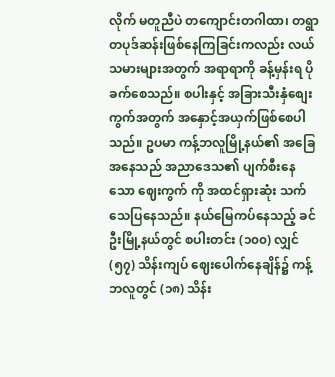လိုက် မတူညီပဲ တကျောင်းတဂါထာ၊ တရွာတပုဒ်ဆန်းဖြစ်နေကြခြင်းကလည်း လယ်သမားများအတွက် အရာရာကို ခန့်မှန်းရ ပိုခက်စေသည်။ စပါးနှင့် အခြားသီးနှံစျေးကွက်အတွက် အနှောင့်အယှက်ဖြစ်စေပါသည်။ ဥပမာ ကန့်ဘလူမြို့နယ်၏ အခြေအနေသည် အညာဒေသ၏ ပျက်စီးနေသော ဈေးကွက် ကို အထင်ရှားဆုံး သက်သေပြနေသည်။ နယ်မြေကပ်နေသည့် ခင်ဦးမြို့နယ်တွင် စပါးတင်း (၁၀၀) လျှင် (၅၇) သိန်းကျပ် ဈေးပေါက်နေချိန်၌ ကန့်ဘလူတွင် (၁၈) သိန်း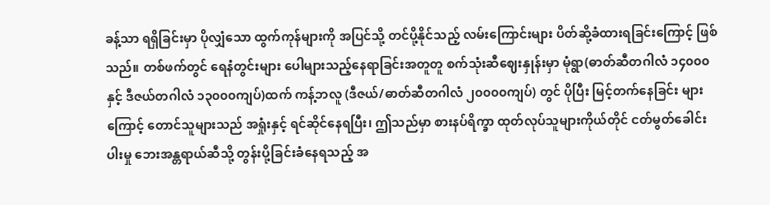ခန့်သာ ရရှိခြင်းမှာ ပိုလျှံသော ထွက်ကုန်များကို အပြင်သို့ တင်ပို့နိုင်သည့် လမ်းကြောင်းများ ပိတ်ဆို့ခံထားရခြင်းကြောင့် ဖြစ်သည်။ တစ်ဖက်တွင် ရေနံတွင်းများ ပေါများသည့်နေရာခြင်းအတူတူ စက်သုံးဆီဈေးနှုန်းမှာ မုံရွာ(ဓာတ်ဆီတဂါလံ ၁၄၀၀၀ နှင့် ဒီဇယ်တဂါလံ ၁၃၀၀၀ကျပ်)ထက် ကန့်ဘလူ (ဒီဇယ်/ဓာတ်ဆီတဂါလံ ၂၀၀၀၀ကျပ်) တွင် ပိုပြီး မြင့်တက်နေခြင်း များကြောင့် တောင်သူများသည် အရှုံးနှင့် ရင်ဆိုင်နေရပြီး၊ ဤသည်မှာ စားနပ်ရိက္ခာ ထုတ်လုပ်သူများကိုယ်တိုင် ငတ်မွတ်ခေါင်းပါးမှု ဘေးအန္တရာယ်ဆီသို့ တွန်းပို့ခြင်းခံနေရသည့် အ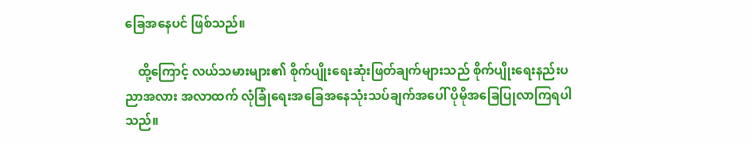ခြေအနေပင် ဖြစ်သည်။

    ထို့ကြောင့် လယ်သမားများ၏ စိုက်ပျိုးရေးဆုံးဖြတ်ချက်များသည် စိုက်ပျိုးရေးနည်းပညာအလား အလာထက် လုံခြုံရေးအခြေအနေသုံးသပ်ချက်အပေါ် ပိုမိုအခြေပြုလာကြရပါသည်။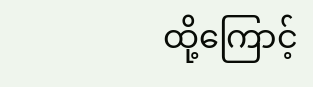ထို့ကြောင့်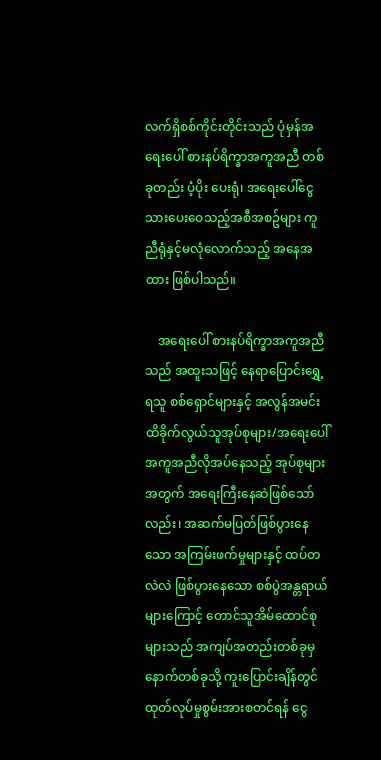လက်ရှိစစ်ကိုင်းတိုင်းသည် ပုံမှန်အရေးပေါ် စားနပ်ရိက္ခာအကူအညီ တစ်ခုတည်း ပံ့ပိုး ပေးရုံ၊ အရေးပေါ်ငွေသားပေး‌‌ဝေသည့်အစီအစဥ်များ ကူညီရုံနှင့်မလုံလောက်သည့် အနေအထား ဖြစ်ပါသည်။

    အရေးပေါ် စားနပ်ရိက္ခာအကူအညီသည် အထူးသဖြင့် နေရာပြောင်းရွှေ့ရသူ စစ်ရှောင်များနှင့် အလွန်အမင်း ထိခိုက်လွယ်သူအုပ်စုများ/အရေးပေါ်အကူအညီလိုအပ်နေသည့် အုပ်စုများအတွက် အရေးကြီးနေဆဲဖြစ်သော်လည်း၊ အဆက်မပြတ်ဖြစ်ပွားနေသော အကြမ်းဖက်မှုများနှင့် ထပ်တလဲလဲ ဖြစ်ပွားနေသော စစ်ပွဲအန္တရာယ်များကြောင့် တောင်သူအိမ်ထောင်စုများသည် အကျပ်အတည်းတစ်ခုမှ နောက်တစ်ခုသို့ ကူးပြောင်းချိန်တွင် ထုတ်လုပ်မှုစွမ်းအားစတင်ရန် ငွေ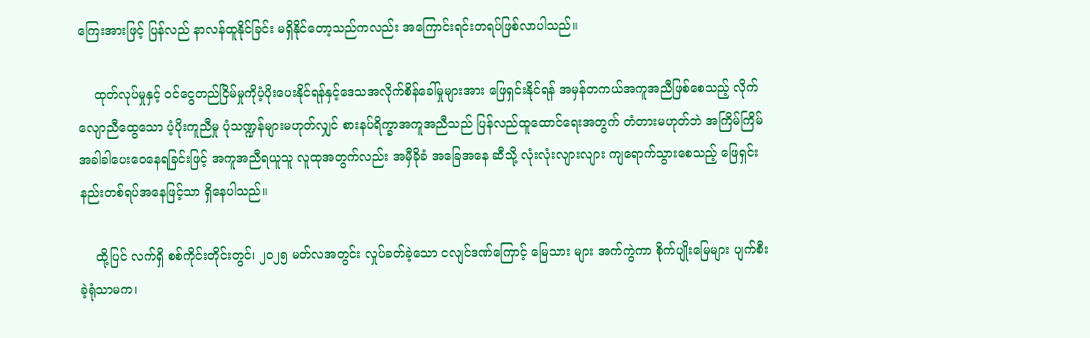ကြေးအားဖြင့် ပြန်လည် နာလန်ထူနိုင်ခြင်း မရှိနိုင်တော့သည်ကလည်း အကြောင်းရင်းတရပ်ဖြစ်လာပါသည်။

    ထုတ်လုပ်မှုနှင့် ဝင်ငွေတည်ငြိမ်မှုကိုပံ့ပိုးပေးနိုင်ရန်နှင့်ဒေသအလိုက်စိန်ခေါ်မှုများအား ဖြေရှင်းနိုင်ရန် အမှန်တကယ်အကူအညီဖြစ်စေသည့် လိုက်လျောညီထွေသော ပံ့ပိုးကူညီမှု ပုံသဏ္ဍန်များမဟုတ်လျှင် စားနပ်ရိက္ခာအကူအညီသည် ပြန်လည်ထူထောင်ရေးအတွက် တံတားမဟုတ်ဘဲ အကြိမ်ကြိမ် အခါခါပေး‌ဝေနေရခြင်းဖြင့် အကူအညီရယူသူ လူထုအတွက်လည်း အမှီခိုခံ အခြေအနေ ဆီသို့ လုံးလုံးလျားလျား ကျရောက်သွားစေသည့် ဖြေရှင်းနည်းတစ်ရပ်အနေဖြင့်သာ ရှိနေပါသည်။

    ထို့ပြင် လက်ရှိ စစ်ကိုင်းတိုင်းတွင်၊ ၂၀၂၅ မတ်လအတွင်း လှုပ်ခတ်ခဲ့သော ငလျင်ဒဏ်ကြောင့် မြေသား များ အက်ကွဲကာ စိုက်ပျိုးမြေများ ပျက်စီးခဲ့ရုံသာမက၊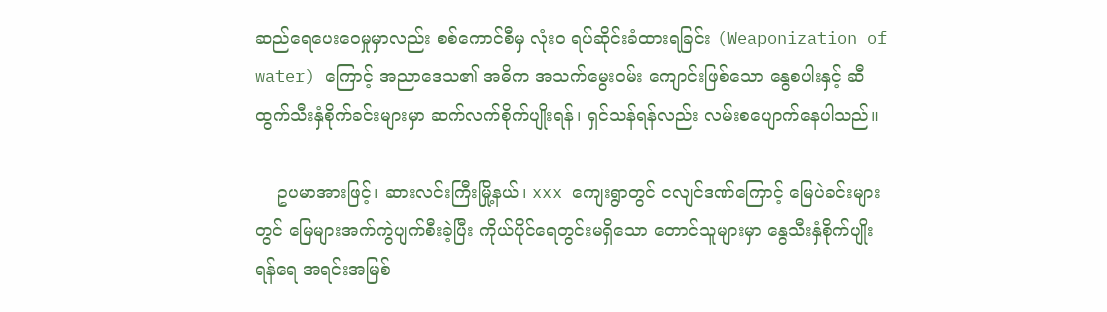ဆည်ရေပေးဝေမှုမှာလည်း စစ်ကောင်စီမှ လုံးဝ ရပ်ဆိုင်းခံထားရခြင်း (Weaponization of water) ကြောင့် အညာဒေသ၏ အဓိက အသက်မွေးဝမ်း ကျောင်းဖြစ်သော နွေစပါးနှင့် ဆီထွက်သီးနှံစိုက်ခင်းများမှာ ဆက်လက်စိုက်ပျိုးရန်၊ ရှင်သန်ရန်လည်း လမ်းစပျောက်နေပါသည်။

    ဥပမာအားဖြင့်၊ ဆားလင်းကြီးမြို့နယ်၊ xxx ကျေးရွာတွင် ငလျင်ဒဏ်ကြောင့် မြေပဲခင်းများ တွင် မြေများအက်ကွဲပျက်စီးခဲ့ပြီး ကိုယ်ပိုင်ရေတွင်းမရှိသော တောင်သူများမှာ နွေသီးနှံစိုက်ပျိုးရန်ရေ အရင်းအမြစ်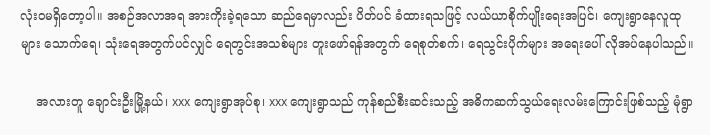လုံးဝမရှိတော့ပါ။ အစဉ်အလာအရ အားကိုးခဲ့ရသော ဆည်ရေမှာလည်း ပိတ်ပင် ခံထားရသဖြင့် လယ်ယာစိုက်ပျိုးရေးအပြင်၊ ကျေးရွာနေလူထုများ သောက်ရေ၊ သုံးရေအတွက်ပင်လျှင် ရေတွင်းအသစ်များ တူးဖော်ရန်အတွက် ရေစုတ်စက်၊ ရေသွင်းပိုက်များ အရေးပေါ် လိုအပ်နေပါသည်။

    အလားတူ ချောင်းဦးမြို့နယ်၊ xxx ကျေးရွာအုပ်စု၊ xxx ကျေးရွာသည် ကုန်စည်စီးဆင်းသည့် အဓိကဆက်သွယ်ရေးလမ်းကြောင်းဖြစ်သည့် မုံရွာ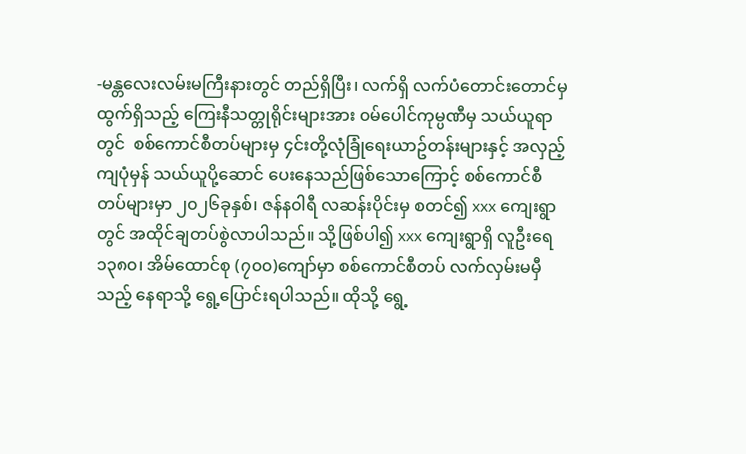-မန္တလေးလမ်းမကြီးနားတွင် တည်ရှိပြီး၊ လက်ရှိ လက်ပံတောင်းတောင်မှ ထွက်ရှိသည့် ကြေးနီသတ္တုရိုင်းများအား ၀မ်ပေါင်ကုမ္ပဏီမှ သယ်ယူရာတွင်  စစ်ကောင်စီတပ်များမှ ၄င်းတို့လုံခြုံရေးယာဥ်တန်းများနှင့် အလှည့်ကျပုံမှန် သယ်ယူပို့ဆောင် ပေးနေသည်ဖြစ်သောကြောင့် စစ်ကောင်စီတပ်များမှာ ၂၀၂၆ခုနှစ်၊ ဇန်န၀ါရီ လဆန်းပိုင်းမှ စတင်၍ xxx ကျေးရွာတွင် အထိုင်ချတပ်စွဲလာပါသည်။ သို့ဖြစ်ပါ၍ xxx ကျေးရွာရှိ လူဦးရေ ၁၃၈၀၊ အိမ်ထောင်စု (၇၀၀)ကျော်မှာ စစ်ကောင်စီတပ် လက်လှမ်းမမှီသည့် နေရာသို့ ရွေ့ပြောင်းရပါသည်။ ထိုသို့ ရွေ့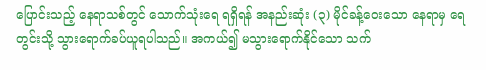ပြောင်းသည့် နေရာသစ်တွင် သောက်သုံးရေ ရရှိရန် အနည်းဆုံး (၃) မိုင်ခန့်‌ဝေးသော နေရာမှ ရေတွင်းသို့ သွားရောက်ခပ်ယူရပါသည်။ အကယ်၍ မသွားရောက်နိုင်သော သက်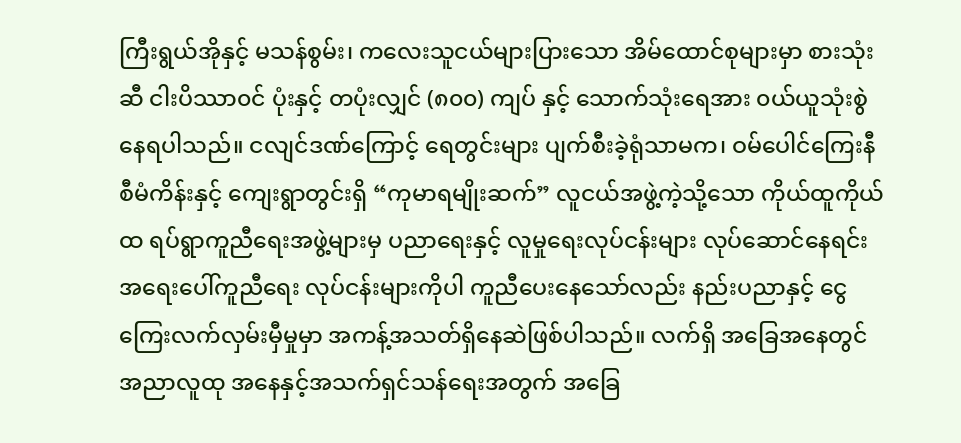ကြီးရွယ်အိုနှင့် မသန်စွမ်း၊ က‌လေးသူငယ်များပြားသော အိမ်ထောင်စုများမှာ စားသုံးဆီ ငါးပိဿာ၀င် ပုံးနှင့် တပုံးလျှင် (၈၀၀) ကျပ် နှင့် သောက်သုံးရေအား ၀ယ်ယူသုံးစွဲနေရပါသည်။ ငလျင်ဒဏ်ကြောင့် ရေတွင်းများ ပျက်စီးခဲ့ရုံသာမက၊ ဝမ်ပေါင်ကြေးနီစီမံကိန်းနှင့် ကျေးရွာတွင်းရှိ “ကုမာရမျိုးဆက်” လူငယ်အဖွဲ့ကဲ့သို့သော ကိုယ်ထူကိုယ်ထ ရပ်ရွာကူညီရေးအဖွဲ့များမှ ပညာရေးနှင့် လူမှုရေးလုပ်ငန်းများ လုပ်ဆောင်နေရင်း အရေးပေါ်ကူညီရေး လုပ်ငန်းများကိုပါ ကူညီပေးနေသော်လည်း နည်းပညာနှင့် ငွေကြေးလက်လှမ်းမှီမှုမှာ အကန့်အသတ်ရှိနေဆဲဖြစ်ပါသည်။ လက်ရှိ အခြေအနေတွင် အညာလူထု အနေနှင့်အသက်ရှင်သန်ရေးအတွက် အခြေ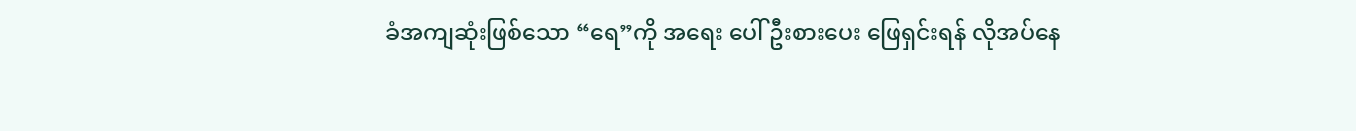ခံအကျဆုံးဖြစ်သော “ရေ”ကို အရေး ပေါ် ဦးစားပေး ဖြေရှင်းရန် လိုအပ်နေ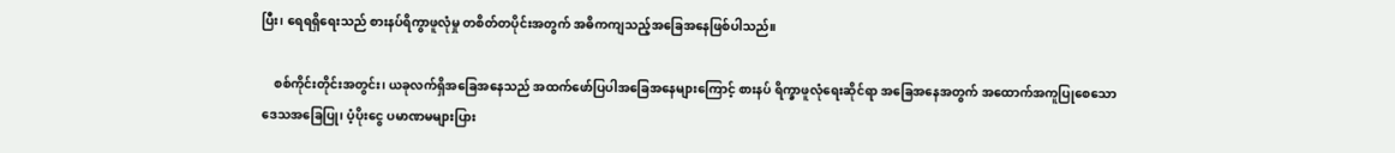ပြီး၊ ရေရရှိရေးသည် စားနပ်ရိကွာဖူလုံမှု တစိတ်တပိုင်းအတွက် အဓိကကျသည့်အခြေအနေဖြစ်ပါသည်။

    စစ်ကိုင်းတိုင်းအတွင်း၊ ယခုလက်ရှိအခြေအနေသည် အထက်ဖော်ပြပါအခြေအနေများကြောင့် စားနပ် ရိက္ခာဖူလုံရေးဆိုင်ရာ အခြေအနေအတွက် အထောက်အကူပြုစေသော ဒေသအခြေပြု၊ ပံ့ပိုးငွေ ပမာဏမများပြား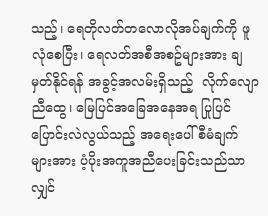သည့်၊ ရေတိုလတ်တလောလိုအပ်ချက်ကို ဖူလုံစေပြီး၊ ရေလတ်အစီအစဥ်များအား ချမှတ်နိုင်ရန် အခွင့်အလမ်းရှိသည့်  လိုက်လျောညီထွေ၊ မြေပြင်အခြေအနေအရ ပြုပြင် ပြောင်းလဲလွယ်သည့် အရေးပေါ်စီမံချက်များအား ပံ့ပိုးအကူအညီပေးခြင်းသည်သာလျှင်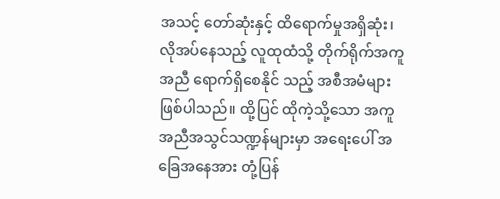အသင့် တော်ဆုံးနှင့် ထိရောက်မှုအရှိဆုံး၊ လိုအပ်နေသည့် လူထုထံသို့ တိုက်ရိုက်အကူအညီ ရောက်ရှိစေနိုင် သည့် အစီအမံများဖြစ်ပါသည်။ ထို့ပြင် ထိုကဲ့သို့သော အကူအညီအသွင်သဏ္ဍန်များမှာ အရေးပေါ် အခြေအနေအား တုံ့ပြန်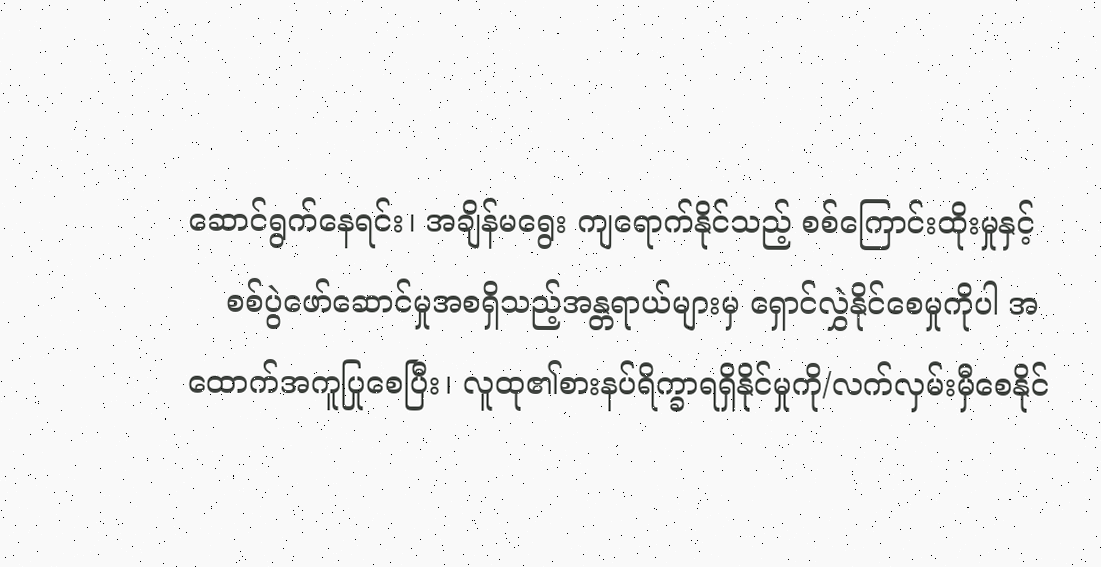ဆောင်ရွက်နေရင်း၊ အချိန်မရွေး ကျရောက်နိုင်သည့် စစ်ကြောင်းထိုးမှုနှင့်
    စစ်ပွဲဖော်ဆောင်မှုအစရှိသည့်အန္တရာယ်များမှ ရှောင်လွှဲနိုင်စေမှုကိုပါ အထောက်အကူပြုစေပြီး၊ လူထု၏စားနပ်ရိက္ခာရရှိနိုင်မှုကို/လက်လှမ်းမှီစေနိုင်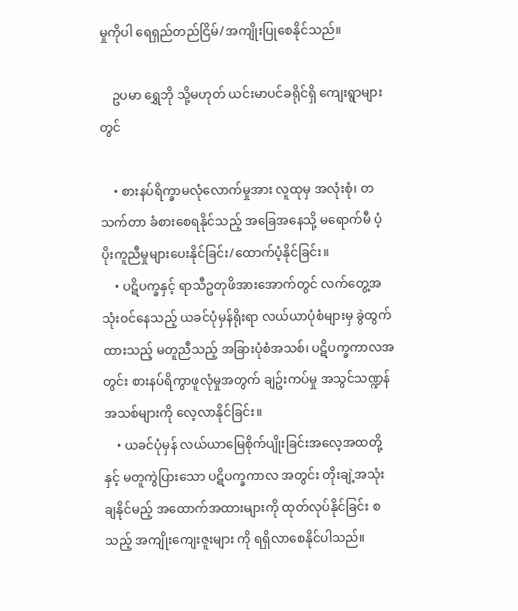မှုကိုပါ ‌ရေရှည်တည်ငြိမ်/အကျိုးပြုစေနိုင်သည်။

    ဥပမာ ရွှေဘို သို့မဟုတ် ယင်းမာပင်ခရိုင်ရှိ ကျေးရွာများတွင်

    • စားနပ်ရိက္ခာမလုံလောက်မှုအား လူထုမှ အလုံးစုံ၊ တသက်တာ ခံစားစေရနိုင်သည့် အခြေအနေသို့ မရောက်မီ ပံ့ပိုးကူညီမှုများပေးနိုင်ခြင်း/ထောက်ပံ့နိုင်ခြင်း။
    • ပဋိပက္ခနှင့် ရာသီဥတုဖိအားအောက်တွင် လက်တွေ့အသုံးဝင်နေသည့် ယခင်ပုံမှန်ရိုးရာ လယ်ယာပုံစံများမှ ခွဲထွက်ထားသည့် မတူညီသည့် အခြားပုံစံအသစ်၊ ပဋိပက္ခကာလအတွင်း စားနပ်ရိကွာဖူလုံမှုအတွက် ချဥ်းကပ်မှု အသွင်သဏ္ဍန်အသစ်များကို လေ့လာနိုင်ခြင်း။
    • ယခင်ပုံမှန် လယ်ယာမြေစိုက်ပျိုးခြင်းအလေ့အထတို့နှင့် မတူကွဲပြားသော ပဋိပက္ခကာလ အတွင်း တိုးချဲ့အသုံးချနိုင်မည့် အထောက်အထားများကို ထုတ်လုပ်နိုင်ခြင်း စသည့် အကျိုးကျေးဇူးများ ကို ရရှိလာစေနိုင်ပါသည်။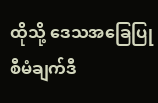ထိုသို့ ‌ဒေသအခြေပြုစီမံချက်ဒီ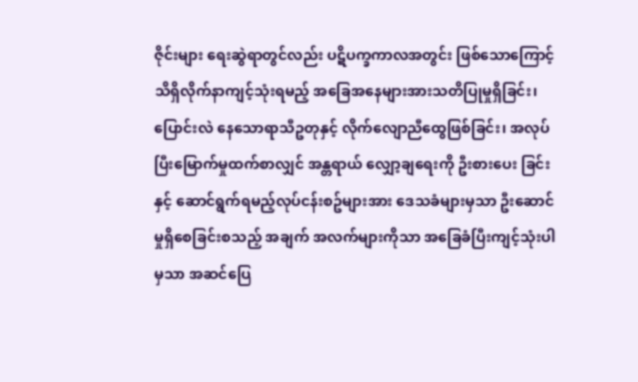ဇိုင်းများ ရေးဆွဲရာတွင်လည်း ပဋိပက္ခကာလအတွင်း ဖြစ်သောကြောင့် သိရှိလိုက်နာကျင့်သုံးရမည့် အခြေအနေများအားသတိပြုမှုရှိခြင်း၊ ပြောင်းလဲ နေသောရာသီဥတုနှင့် လိုက်လျောညီထွေဖြစ်ခြင်း၊ အလုပ်ပြီးမြောက်မှုထက်စာလျှင် အန္တရာယ် လျှော့ချရေးကို ဦးစားပေး ခြင်းနှင့် ဆောင်ရွက်ရမည့်လုပ်ငန်းစဥ်များအား ဒေသခံများမှသာ ဦးဆောင်မှုရှိစေခြင်းစသည့် အချက် အလက်များကိုသာ အခြေခံပြီးကျင့်သုံးပါမှသာ အဆင်ပြေ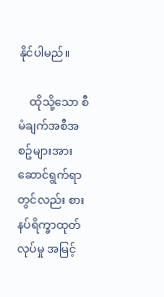နိုင်ပါမည်။

    ထိုသို့သော စီမံချက်အစီအစဥ်များအား ဆောင်ရွက်ရာတွင်လည်း စားနပ်ရိက္ခာထုတ်လုပ်မှု အမြင့်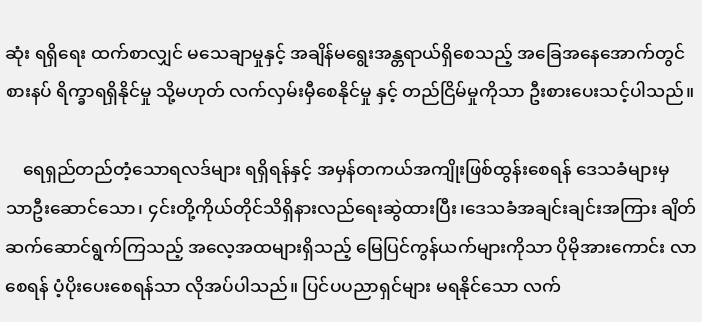ဆုံး ရရှိရေး ထက်စာလျှင် မသေချာမှုနှင့် အချိန်မရွေးအန္တရာယ်ရှိစေသည့် အခြေအနေအောက်တွင် စားနပ် ရိက္ခာရရှိနိုင်မှု သို့မဟုတ် လက်လှမ်းမှီစေနိုင်မှု နှင့် တည်ငြိမ်မှုကိုသာ ဦးစားပေးသင့်ပါသည်။

    ရေရှည်တည်တံ့သောရလဒ်များ ရရှိရန်နှင့် အမှန်တကယ်အကျိုးဖြစ်ထွန်းစေရန် ဒေသခံများမှ သာဦးဆောင်သော၊ ၄င်းတို့ကိုယ်တိုင်သိရှိနားလည်ရေးဆွဲထားပြီး၊ဒေသခံအချင်းချင်းအကြား ချိတ် ဆက်ဆောင်ရွက်ကြသည့် အလေ့အထများရှိသည့် မြေပြင်ကွန်ယက်များကိုသာ ပိုမိုအားကောင်း လာစေရန် ပံ့ပိုးပေးစေရန်သာ လိုအပ်ပါသည်။ ပြင်ပပညာရှင်များ မရနိုင်သော လက်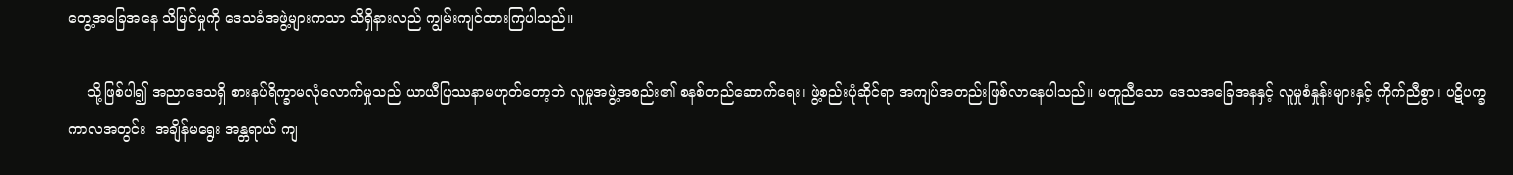တွေ့အခြေအနေ သိမြင်မှုကို ဒေသခံအဖွဲ့များကသာ သိရှိနားလည် ကျွမ်းကျင်ထားကြပါသည်။

    သို့ဖြစ်ပါ၍ အညာဒေသရှိ စားနပ်ရိက္ခာမလုံလောက်မှုသည် ယာယီပြဿနာမဟုတ်တော့ဘဲ လူမှုအဖွဲ့အစည်း၏ စနစ်တည်ဆောက်ရေး၊ ဖွဲ့စည်းပုံဆိုင်ရာ အကျပ်အတည်းဖြစ်လာနေပါသည်။ မတူညီသော ဒေသအခြေအနနှင့် လူမှုစံနှုန်းများနှင့် ကိုက်ညီစွာ၊ ပဋိပက္ခကာလအတွင်း  အချိန်မရွေး အန္တရာယ် ကျ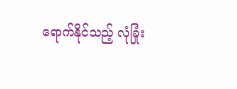ရောက်နိုင်သည့် လုံခြုံး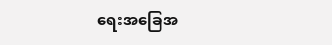ရေးအခြေအ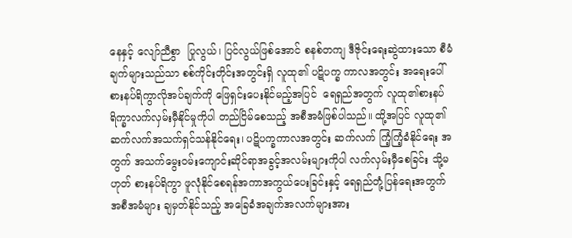နေနှင့် လျော်ညီစွာ  ပြုလွယ်၊ ပြင်လွယ်ဖြစ်အောင် စနစ်တကျ ဒီဇိုင်းရေးဆွဲထားသော စီမံချက်များသည်သာ စစ်ကိုင်းတိုင်းအတွင်းရှိ လူထု၏ ပဋိပက္ခ ကာလအတွင်း အရေးပေါ်စားနပ်ရိကွာလိုအပ်ချက်ကို ဖြေရှင်းပေးနိုင်မည့်အပြင်  ရေရှည်အတွက် လူထု၏စားနပ်ရိက္ခာလက်လှမ်း‌မှီနိုင်မှုကိုပါ တည်ငြိမ်စေသည့် အစီအမံဖြစ်ပါသည်။ ထို့အပြင် လူထု၏ ဆက်လက်အသက်ရှင်သန်နိုင်ရေး၊ ပဋိပက္ခကာလအတွင်း ဆက်လက် ကြံ့ကြံ့ခံနိုင်ရေး အတွက် အသက်မွေးဝမ်းကျောင်းဆိုင်ရာအခွင့်အလမ်းများကိုပါ လက်လှမ်းမှီစေခြင်း သို့မဟုတ် စားနပ်ရိကွာ ဖူလုံနိုင်စေရန်အကာအကွယ်ပေးခြင်းနှင့် ရေရှည်တုံ့ပြန်ရေးအတွက် အစီအမံများ ချမှတ်နိုင်သည့် အခြေခံအချက်အလက်များအား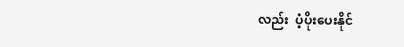လည်း  ပံ့ပိုးပေးနိုင်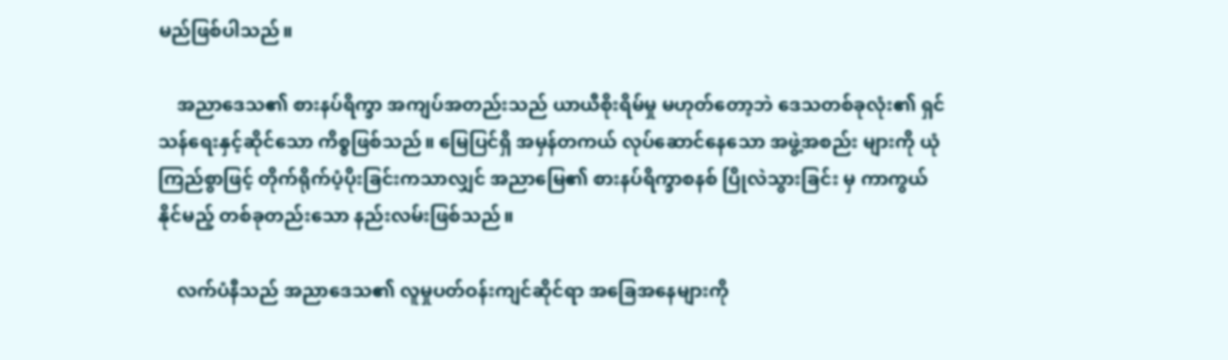မည်ဖြစ်ပါသည်။

    အညာဒေသ၏ စားနပ်ရိက္ခာ အကျပ်အတည်းသည် ယာယီစိုးရိမ်မှု မဟုတ်တော့ဘဲ ဒေသတစ်ခုလုံး၏ ရှင်သန်ရေးနှင့်ဆိုင်သော ကိစ္စဖြစ်သည်။ မြေပြင်ရှိ အမှန်တကယ် လုပ်ဆောင်နေသော အဖွဲ့အစည်း များကို ယုံကြည်စွာဖြင့် တိုက်ရိုက်ပံ့ပိုးခြင်းကသာလျှင် အညာမြေ၏ စားနပ်ရိက္ခာစနစ် ပြိုလဲသွားခြင်း မှ ကာကွယ်နိုင်မည့် တစ်ခုတည်းသော နည်းလမ်းဖြစ်သည်။

    လက်ပံနီသည် အညာဒေသ၏ လူမှုပတ်ဝန်းကျင်ဆိုင်ရာ အခြေအနေများကို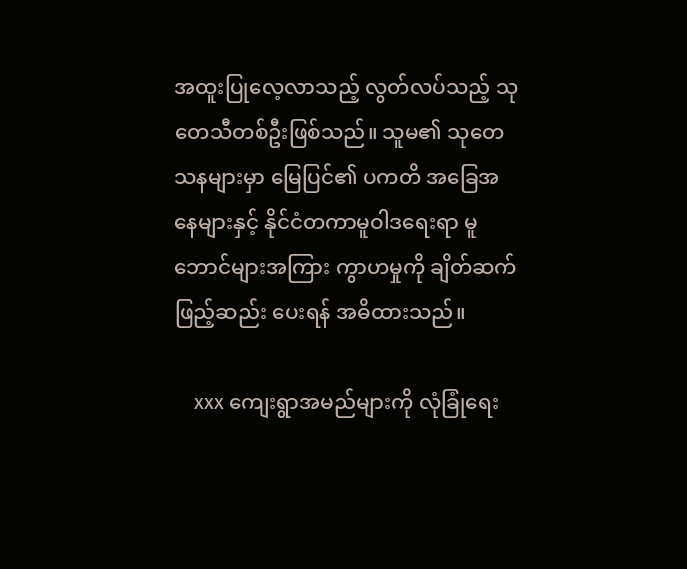အထူးပြုလေ့လာသည့် လွတ်လပ်သည့် သုတေသီတစ်ဦးဖြစ်သည်။ သူမ၏ သုတေသနများမှာ မြေပြင်၏ ပကတိ အခြေအနေများနှင့် နိုင်ငံတကာမူဝါဒရေးရာ မူဘောင်များအကြား ကွာဟမှုကို ချိတ်ဆက်ဖြည့်ဆည်း ပေးရန် အဓိထားသည်။

    xxx ကျေးရွာအမည်များကို လုံခြုံရေး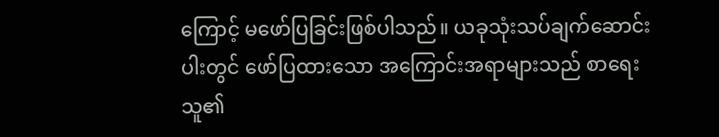ကြောင့် မဖော်ပြခြင်းဖြစ်ပါသည်။ ယခုသုံးသပ်ချက်ဆောင်းပါးတွင် ဖော်ပြထားသော အကြောင်းအရာများသည် စာရေးသူ၏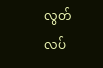လွတ်လပ်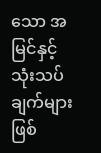သော အမြင်နှင့် သုံးသပ်ချက်များဖြစ်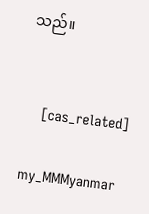သည်။


    [cas_related]

my_MMMyanmar